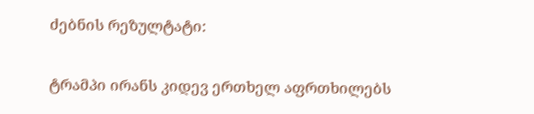ძებნის რეზულტატი:

ტრამპი ირანს კიდევ ერთხელ აფრთხილებს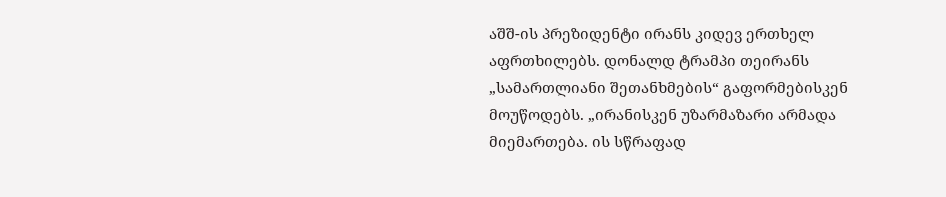აშშ-ის პრეზიდენტი ირანს კიდევ ერთხელ აფრთხილებს. დონალდ ტრამპი თეირანს „სამართლიანი შეთანხმების“ გაფორმებისკენ მოუწოდებს. „ირანისკენ უზარმაზარი არმადა მიემართება. ის სწრაფად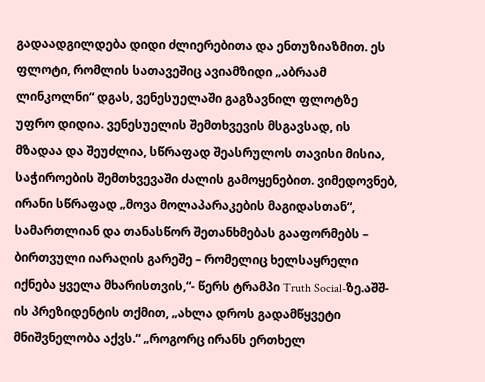გადაადგილდება დიდი ძლიერებითა და ენთუზიაზმით. ეს ფლოტი, რომლის სათავეშიც ავიამზიდი „აბრაამ ლინკოლნი“ დგას, ვენესუელაში გაგზავნილ ფლოტზე უფრო დიდია. ვენესუელის შემთხვევის მსგავსად, ის მზადაა და შეუძლია, სწრაფად შეასრულოს თავისი მისია, საჭიროების შემთხვევაში ძალის გამოყენებით. ვიმედოვნებ, ირანი სწრაფად „მოვა მოლაპარაკების მაგიდასთან“, სამართლიან და თანასწორ შეთანხმებას გააფორმებს – ბირთვული იარაღის გარეშე – რომელიც ხელსაყრელი იქნება ყველა მხარისთვის,“- წერს ტრამპი Truth Social-ზე.აშშ-ის პრეზიდენტის თქმით, „ახლა დროს გადამწყვეტი მნიშვნელობა აქვს.“ „როგორც ირანს ერთხელ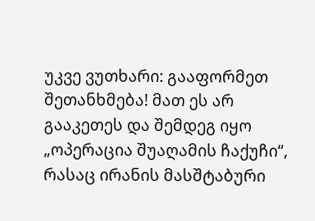უკვე ვუთხარი: გააფორმეთ შეთანხმება! მათ ეს არ გააკეთეს და შემდეგ იყო „ოპერაცია შუაღამის ჩაქუჩი“, რასაც ირანის მასშტაბური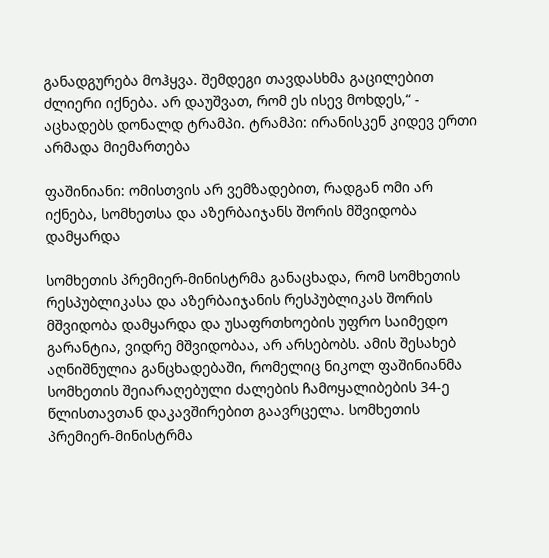განადგურება მოჰყვა. შემდეგი თავდასხმა გაცილებით ძლიერი იქნება. არ დაუშვათ, რომ ეს ისევ მოხდეს,“ - აცხადებს დონალდ ტრამპი. ტრამპი: ირანისკენ კიდევ ერთი არმადა მიემართება

ფაშინიანი: ომისთვის არ ვემზადებით, რადგან ომი არ იქნება, სომხეთსა და აზერბაიჯანს შორის მშვიდობა დამყარდა

სომხეთის პრემიერ-მინისტრმა განაცხადა, რომ სომხეთის რესპუბლიკასა და აზერბაიჯანის რესპუბლიკას შორის მშვიდობა დამყარდა და უსაფრთხოების უფრო საიმედო გარანტია, ვიდრე მშვიდობაა, არ არსებობს. ამის შესახებ აღნიშნულია განცხადებაში, რომელიც ნიკოლ ფაშინიანმა სომხეთის შეიარაღებული ძალების ჩამოყალიბების 34-ე წლისთავთან დაკავშირებით გაავრცელა. სომხეთის პრემიერ-მინისტრმა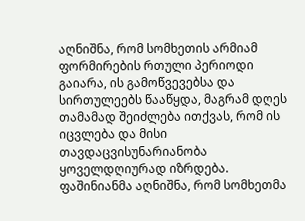აღნიშნა, რომ სომხეთის არმიამ ფორმირების რთული პერიოდი გაიარა, ის გამოწვევებსა და სირთულეებს წააწყდა, მაგრამ დღეს თამამად შეიძლება ითქვას, რომ ის იცვლება და მისი თავდაცვისუნარიანობა ყოველდღიურად იზრდება. ფაშინიანმა აღნიშნა, რომ სომხეთმა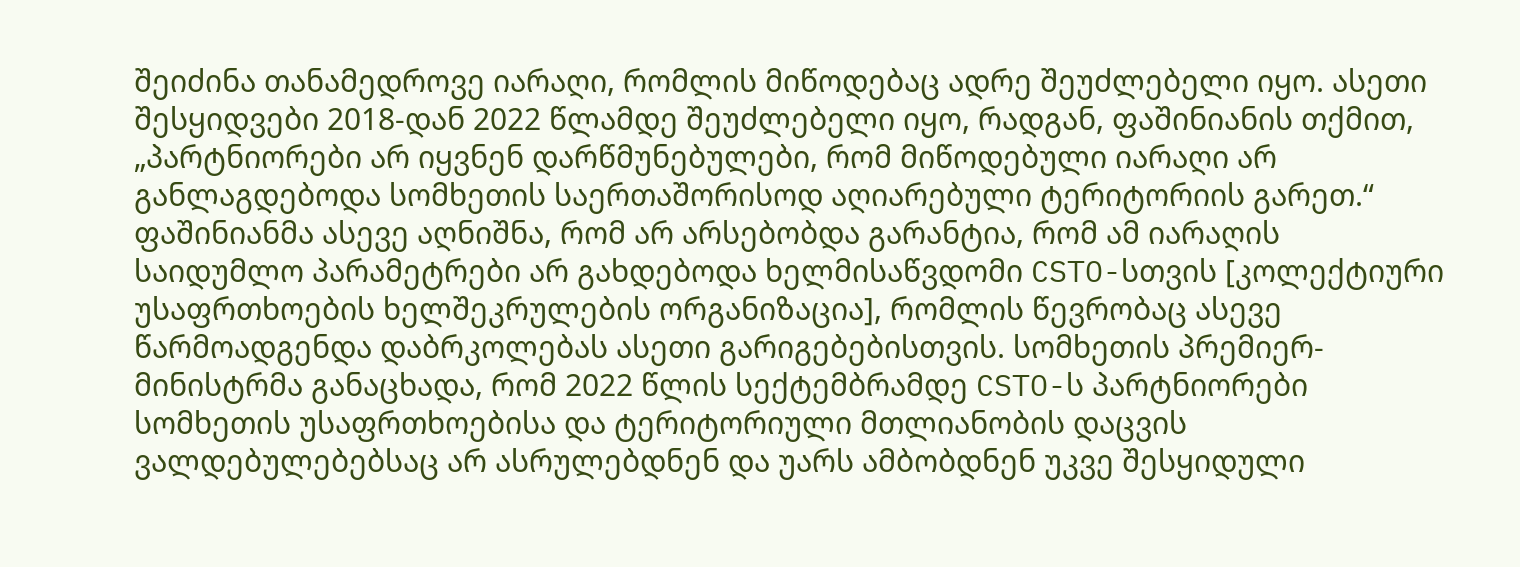შეიძინა თანამედროვე იარაღი, რომლის მიწოდებაც ადრე შეუძლებელი იყო. ასეთი შესყიდვები 2018-დან 2022 წლამდე შეუძლებელი იყო, რადგან, ფაშინიანის თქმით, „პარტნიორები არ იყვნენ დარწმუნებულები, რომ მიწოდებული იარაღი არ განლაგდებოდა სომხეთის საერთაშორისოდ აღიარებული ტერიტორიის გარეთ.“ ფაშინიანმა ასევე აღნიშნა, რომ არ არსებობდა გარანტია, რომ ამ იარაღის საიდუმლო პარამეტრები არ გახდებოდა ხელმისაწვდომი CSTO-სთვის [კოლექტიური უსაფრთხოების ხელშეკრულების ორგანიზაცია], რომლის წევრობაც ასევე წარმოადგენდა დაბრკოლებას ასეთი გარიგებებისთვის. სომხეთის პრემიერ-მინისტრმა განაცხადა, რომ 2022 წლის სექტემბრამდე CSTO-ს პარტნიორები სომხეთის უსაფრთხოებისა და ტერიტორიული მთლიანობის დაცვის ვალდებულებებსაც არ ასრულებდნენ და უარს ამბობდნენ უკვე შესყიდული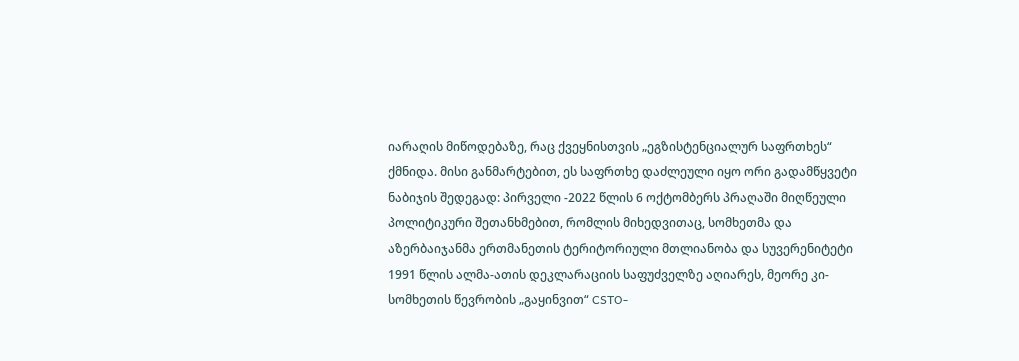იარაღის მიწოდებაზე, რაც ქვეყნისთვის „ეგზისტენციალურ საფრთხეს“ ქმნიდა. მისი განმარტებით, ეს საფრთხე დაძლეული იყო ორი გადამწყვეტი ნაბიჯის შედეგად: პირველი -2022 წლის 6 ოქტომბერს პრაღაში მიღწეული პოლიტიკური შეთანხმებით, რომლის მიხედვითაც, სომხეთმა და აზერბაიჯანმა ერთმანეთის ტერიტორიული მთლიანობა და სუვერენიტეტი 1991 წლის ალმა-ათის დეკლარაციის საფუძველზე აღიარეს, მეორე კი- სომხეთის წევრობის „გაყინვით“ CSTO-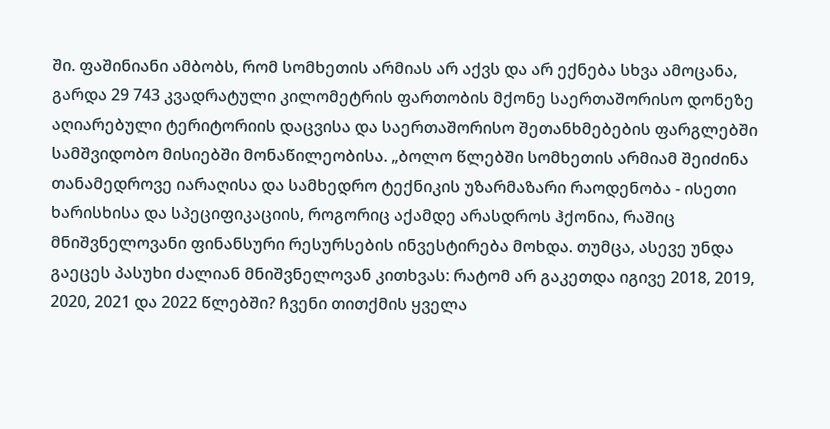ში. ფაშინიანი ამბობს, რომ სომხეთის არმიას არ აქვს და არ ექნება სხვა ამოცანა, გარდა 29 743 კვადრატული კილომეტრის ფართობის მქონე საერთაშორისო დონეზე აღიარებული ტერიტორიის დაცვისა და საერთაშორისო შეთანხმებების ფარგლებში სამშვიდობო მისიებში მონაწილეობისა. „ბოლო წლებში სომხეთის არმიამ შეიძინა თანამედროვე იარაღისა და სამხედრო ტექნიკის უზარმაზარი რაოდენობა - ისეთი ხარისხისა და სპეციფიკაციის, როგორიც აქამდე არასდროს ჰქონია, რაშიც მნიშვნელოვანი ფინანსური რესურსების ინვესტირება მოხდა. თუმცა, ასევე უნდა გაეცეს პასუხი ძალიან მნიშვნელოვან კითხვას: რატომ არ გაკეთდა იგივე 2018, 2019, 2020, 2021 და 2022 წლებში? ჩვენი თითქმის ყველა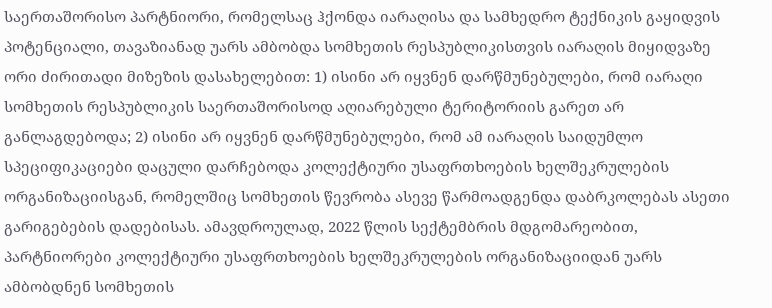საერთაშორისო პარტნიორი, რომელსაც ჰქონდა იარაღისა და სამხედრო ტექნიკის გაყიდვის პოტენციალი, თავაზიანად უარს ამბობდა სომხეთის რესპუბლიკისთვის იარაღის მიყიდვაზე ორი ძირითადი მიზეზის დასახელებით: 1) ისინი არ იყვნენ დარწმუნებულები, რომ იარაღი სომხეთის რესპუბლიკის საერთაშორისოდ აღიარებული ტერიტორიის გარეთ არ განლაგდებოდა; 2) ისინი არ იყვნენ დარწმუნებულები, რომ ამ იარაღის საიდუმლო სპეციფიკაციები დაცული დარჩებოდა კოლექტიური უსაფრთხოების ხელშეკრულების ორგანიზაციისგან, რომელშიც სომხეთის წევრობა ასევე წარმოადგენდა დაბრკოლებას ასეთი გარიგებების დადებისას. ამავდროულად, 2022 წლის სექტემბრის მდგომარეობით, პარტნიორები კოლექტიური უსაფრთხოების ხელშეკრულების ორგანიზაციიდან უარს ამბობდნენ სომხეთის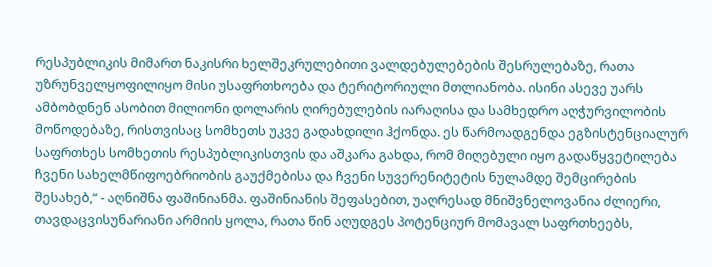რესპუბლიკის მიმართ ნაკისრი ხელშეკრულებითი ვალდებულებების შესრულებაზე, რათა უზრუნველყოფილიყო მისი უსაფრთხოება და ტერიტორიული მთლიანობა. ისინი ასევე უარს ამბობდნენ ასობით მილიონი დოლარის ღირებულების იარაღისა და სამხედრო აღჭურვილობის მოწოდებაზე, რისთვისაც სომხეთს უკვე გადახდილი ჰქონდა. ეს წარმოადგენდა ეგზისტენციალურ საფრთხეს სომხეთის რესპუბლიკისთვის და აშკარა გახდა, რომ მიღებული იყო გადაწყვეტილება ჩვენი სახელმწიფოებრიობის გაუქმებისა და ჩვენი სუვერენიტეტის ნულამდე შემცირების შესახებ,“ - აღნიშნა ფაშინიანმა. ფაშინიანის შეფასებით, უაღრესად მნიშვნელოვანია ძლიერი, თავდაცვისუნარიანი არმიის ყოლა, რათა წინ აღუდგეს პოტენციურ მომავალ საფრთხეებს,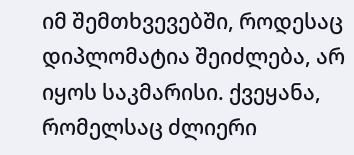იმ შემთხვევებში, როდესაც დიპლომატია შეიძლება, არ იყოს საკმარისი. ქვეყანა, რომელსაც ძლიერი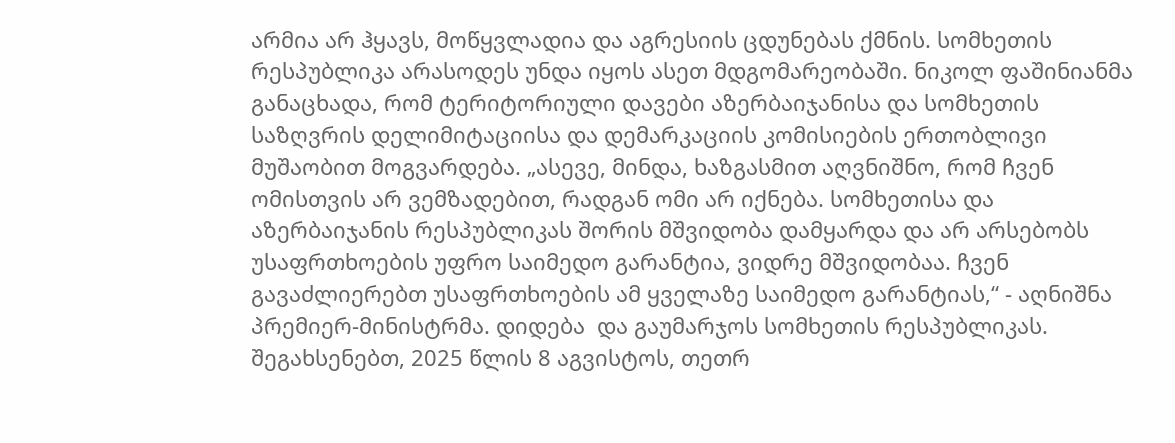არმია არ ჰყავს, მოწყვლადია და აგრესიის ცდუნებას ქმნის. სომხეთის რესპუბლიკა არასოდეს უნდა იყოს ასეთ მდგომარეობაში. ნიკოლ ფაშინიანმა განაცხადა, რომ ტერიტორიული დავები აზერბაიჯანისა და სომხეთის საზღვრის დელიმიტაციისა და დემარკაციის კომისიების ერთობლივი მუშაობით მოგვარდება. „ასევე, მინდა, ხაზგასმით აღვნიშნო, რომ ჩვენ ომისთვის არ ვემზადებით, რადგან ომი არ იქნება. სომხეთისა და აზერბაიჯანის რესპუბლიკას შორის მშვიდობა დამყარდა და არ არსებობს უსაფრთხოების უფრო საიმედო გარანტია, ვიდრე მშვიდობაა. ჩვენ გავაძლიერებთ უსაფრთხოების ამ ყველაზე საიმედო გარანტიას,“ - აღნიშნა პრემიერ-მინისტრმა. დიდება  და გაუმარჯოს სომხეთის რესპუბლიკას. შეგახსენებთ, 2025 წლის 8 აგვისტოს, თეთრ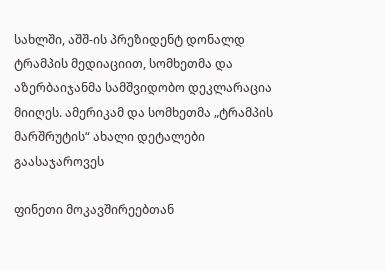სახლში, აშშ-ის პრეზიდენტ დონალდ ტრამპის მედიაციით, სომხეთმა და აზერბაიჯანმა სამშვიდობო დეკლარაცია მიიღეს. ამერიკამ და სომხეთმა „ტრამპის მარშრუტის“ ახალი დეტალები გაასაჯაროვეს

ფინეთი მოკავშირეებთან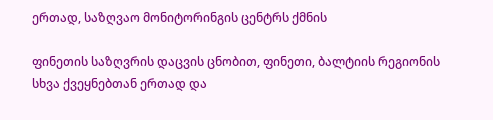ერთად, საზღვაო მონიტორინგის ცენტრს ქმნის

ფინეთის საზღვრის დაცვის ცნობით, ფინეთი, ბალტიის რეგიონის სხვა ქვეყნებთან ერთად და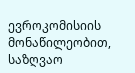ევროკომისიის მონაწილეობით, საზღვაო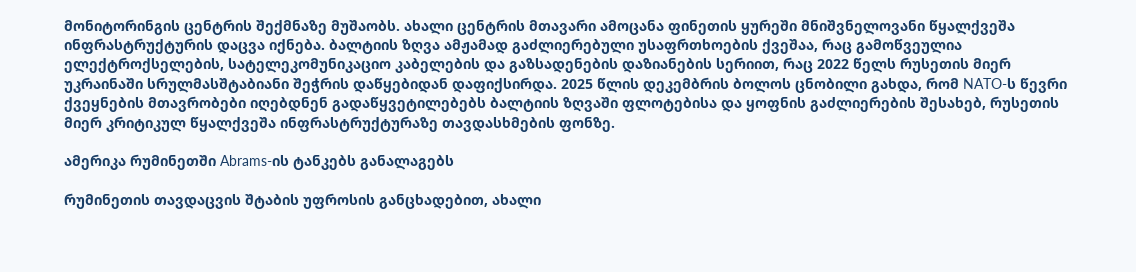მონიტორინგის ცენტრის შექმნაზე მუშაობს. ახალი ცენტრის მთავარი ამოცანა ფინეთის ყურეში მნიშვნელოვანი წყალქვეშა ინფრასტრუქტურის დაცვა იქნება. ბალტიის ზღვა ამჟამად გაძლიერებული უსაფრთხოების ქვეშაა, რაც გამოწვეულია ელექტროქსელების, სატელეკომუნიკაციო კაბელების და გაზსადენების დაზიანების სერიით, რაც 2022 წელს რუსეთის მიერ უკრაინაში სრულმასშტაბიანი შეჭრის დაწყებიდან დაფიქსირდა. 2025 წლის დეკემბრის ბოლოს ცნობილი გახდა, რომ NATO-ს წევრი ქვეყნების მთავრობები იღებდნენ გადაწყვეტილებებს ბალტიის ზღვაში ფლოტებისა და ყოფნის გაძლიერების შესახებ, რუსეთის მიერ კრიტიკულ წყალქვეშა ინფრასტრუქტურაზე თავდასხმების ფონზე.

ამერიკა რუმინეთში Abrams-ის ტანკებს განალაგებს

რუმინეთის თავდაცვის შტაბის უფროსის განცხადებით, ახალი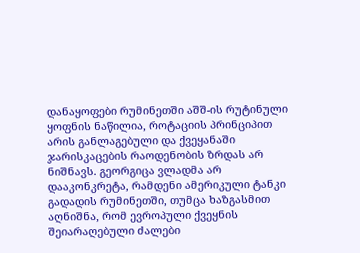დანაყოფები რუმინეთში აშშ-ის რუტინული ყოფნის ნაწილია, როტაციის პრინციპით არის განლაგებული და ქვეყანაში ჯარისკაცების რაოდენობის ზრდას არ ნიშნავს. გეორგიცა ვლადმა არ დააკონკრეტა, რამდენი ამერიკული ტანკი გადადის რუმინეთში, თუმცა ხაზგასმით აღნიშნა, რომ ევროპული ქვეყნის შეიარაღებული ძალები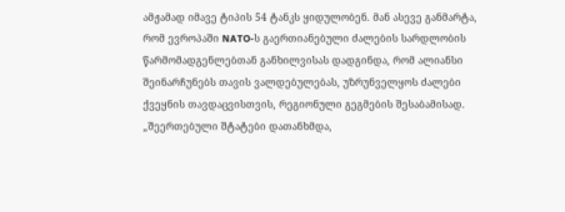ამჟამად იმავე ტიპის 54 ტანკს ყიდულობენ. მან ასევე განმარტა, რომ ევროპაში NATO-ს გაერთიანებული ძალების სარდლობის წარმომადგენლებთან განხილვისას დადგინდა, რომ ალიანსი შეინარჩუნებს თავის ვალდებულებას, უზრუნველყოს ძალები ქვეყნის თავდაცვისთვის, რეგიონული გეგმების შესაბამისად. „შეერთებული შტატები დათანხმდა,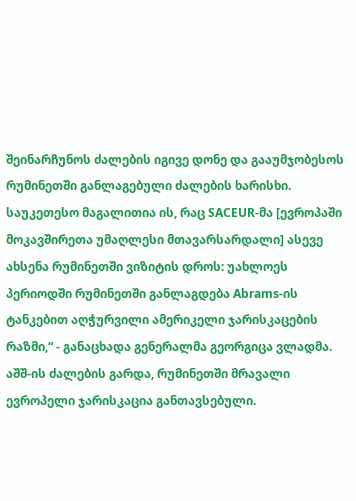შეინარჩუნოს ძალების იგივე დონე და გააუმჯობესოს რუმინეთში განლაგებული ძალების ხარისხი. საუკეთესო მაგალითია ის, რაც SACEUR-მა [ევროპაში მოკავშირეთა უმაღლესი მთავარსარდალი] ასევე ახსენა რუმინეთში ვიზიტის დროს: უახლოეს პერიოდში რუმინეთში განლაგდება Abrams-ის ტანკებით აღჭურვილი ამერიკელი ჯარისკაცების რაზმი,“ - განაცხადა გენერალმა გეორგიცა ვლადმა. აშშ-ის ძალების გარდა, რუმინეთში მრავალი ევროპელი ჯარისკაცია განთავსებული.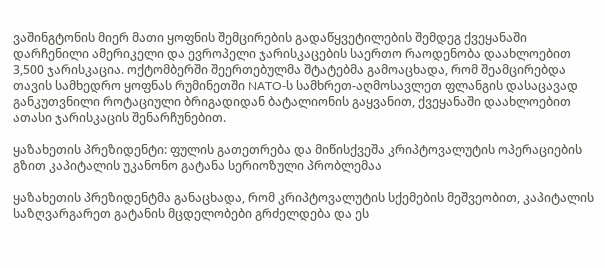ვაშინგტონის მიერ მათი ყოფნის შემცირების გადაწყვეტილების შემდეგ ქვეყანაში დარჩენილი ამერიკელი და ევროპელი ჯარისკაცების საერთო რაოდენობა დაახლოებით 3,500 ჯარისკაცია. ოქტომბერში შეერთებულმა შტატებმა გამოაცხადა, რომ შეამცირებდა თავის სამხედრო ყოფნას რუმინეთში NATO-ს სამხრეთ-აღმოსავლეთ ფლანგის დასაცავად განკუთვნილი როტაციული ბრიგადიდან ბატალიონის გაყვანით, ქვეყანაში დაახლოებით ათასი ჯარისკაცის შენარჩუნებით.

ყაზახეთის პრეზიდენტი: ფულის გათეთრება და მიწისქვეშა კრიპტოვალუტის ოპერაციების გზით კაპიტალის უკანონო გატანა სერიოზული პრობლემაა

ყაზახეთის პრეზიდენტმა განაცხადა, რომ კრიპტოვალუტის სქემების მეშვეობით, კაპიტალის საზღვარგარეთ გატანის მცდელობები გრძელდება და ეს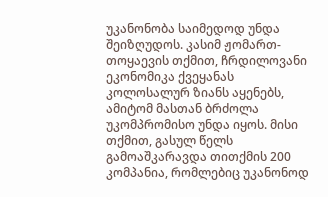უკანონობა საიმედოდ უნდა შეიზღუდოს. კასიმ ჟომართ-თოყაევის თქმით, ჩრდილოვანი ეკონომიკა ქვეყანას კოლოსალურ ზიანს აყენებს, ამიტომ მასთან ბრძოლა უკომპრომისო უნდა იყოს. მისი თქმით, გასულ წელს გამოაშკარავდა თითქმის 200 კომპანია, რომლებიც უკანონოდ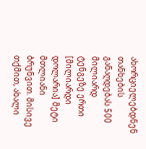ახორციელებდნენ თანხების განაღდებას 500 მილიარდ ტენგეზე ერთი [მილიარდი დოლარია] მეტი მთლიანი ბრუნვით. მისივე თქმით, ახალი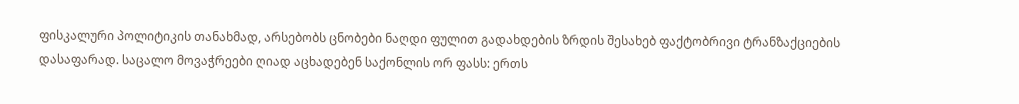ფისკალური პოლიტიკის თანახმად, არსებობს ცნობები ნაღდი ფულით გადახდების ზრდის შესახებ ფაქტობრივი ტრანზაქციების დასაფარად. საცალო მოვაჭრეები ღიად აცხადებენ საქონლის ორ ფასს: ერთს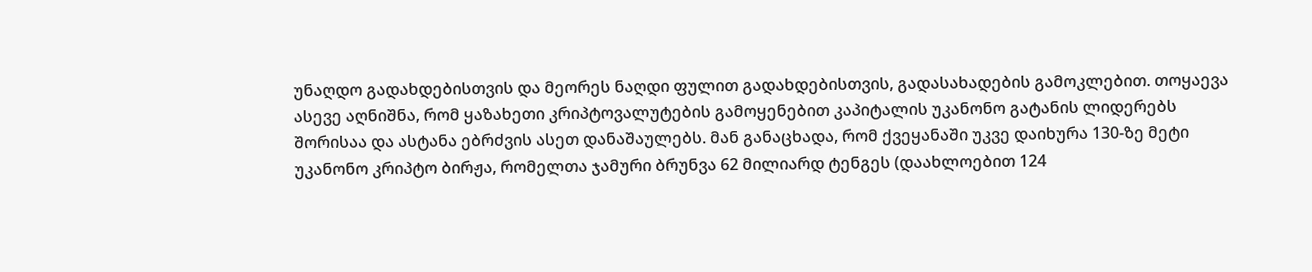უნაღდო გადახდებისთვის და მეორეს ნაღდი ფულით გადახდებისთვის, გადასახადების გამოკლებით. თოყაევა ასევე აღნიშნა, რომ ყაზახეთი კრიპტოვალუტების გამოყენებით კაპიტალის უკანონო გატანის ლიდერებს შორისაა და ასტანა ებრძვის ასეთ დანაშაულებს. მან განაცხადა, რომ ქვეყანაში უკვე დაიხურა 130-ზე მეტი უკანონო კრიპტო ბირჟა, რომელთა ჯამური ბრუნვა 62 მილიარდ ტენგეს (დაახლოებით 124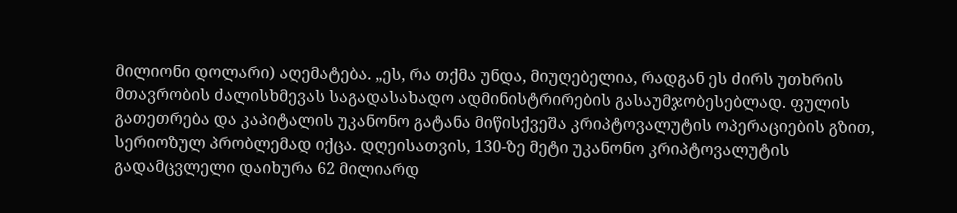მილიონი დოლარი) აღემატება. „ეს, რა თქმა უნდა, მიუღებელია, რადგან ეს ძირს უთხრის მთავრობის ძალისხმევას საგადასახადო ადმინისტრირების გასაუმჯობესებლად. ფულის გათეთრება და კაპიტალის უკანონო გატანა მიწისქვეშა კრიპტოვალუტის ოპერაციების გზით, სერიოზულ პრობლემად იქცა. დღეისათვის, 130-ზე მეტი უკანონო კრიპტოვალუტის გადამცვლელი დაიხურა 62 მილიარდ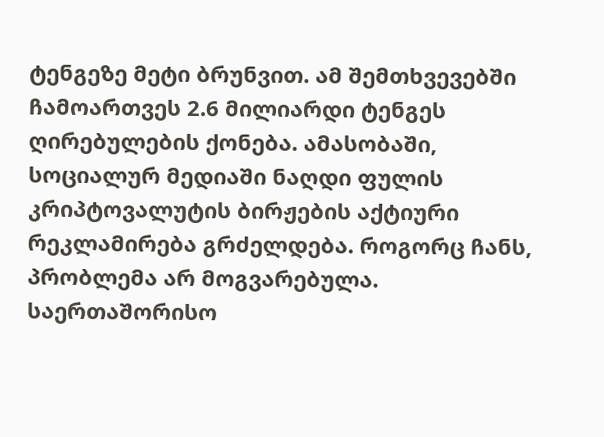ტენგეზე მეტი ბრუნვით. ამ შემთხვევებში ჩამოართვეს 2.6 მილიარდი ტენგეს ღირებულების ქონება. ამასობაში, სოციალურ მედიაში ნაღდი ფულის კრიპტოვალუტის ბირჟების აქტიური რეკლამირება გრძელდება. როგორც ჩანს, პრობლემა არ მოგვარებულა. საერთაშორისო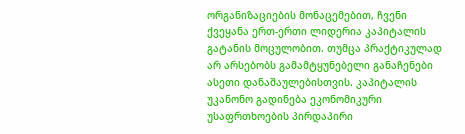ორგანიზაციების მონაცემებით, ჩვენი ქვეყანა ერთ-ერთი ლიდერია კაპიტალის გატანის მოცულობით. თუმცა პრაქტიკულად არ არსებობს გამამტყუნებელი განაჩენები ასეთი დანაშაულებისთვის. კაპიტალის უკანონო გადინება ეკონომიკური უსაფრთხოების პირდაპირი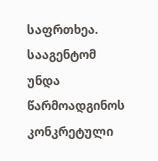საფრთხეა. სააგენტომ უნდა წარმოადგინოს კონკრეტული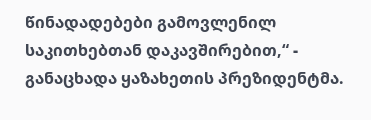წინადადებები გამოვლენილ საკითხებთან დაკავშირებით,“ - განაცხადა ყაზახეთის პრეზიდენტმა.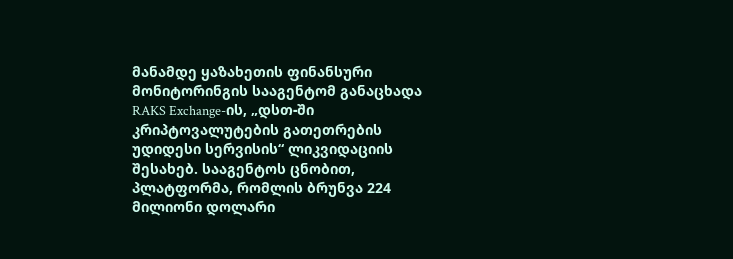მანამდე ყაზახეთის ფინანსური მონიტორინგის სააგენტომ განაცხადა RAKS Exchange-ის, „დსთ-ში კრიპტოვალუტების გათეთრების უდიდესი სერვისის“ ლიკვიდაციის შესახებ. სააგენტოს ცნობით, პლატფორმა, რომლის ბრუნვა 224 მილიონი დოლარი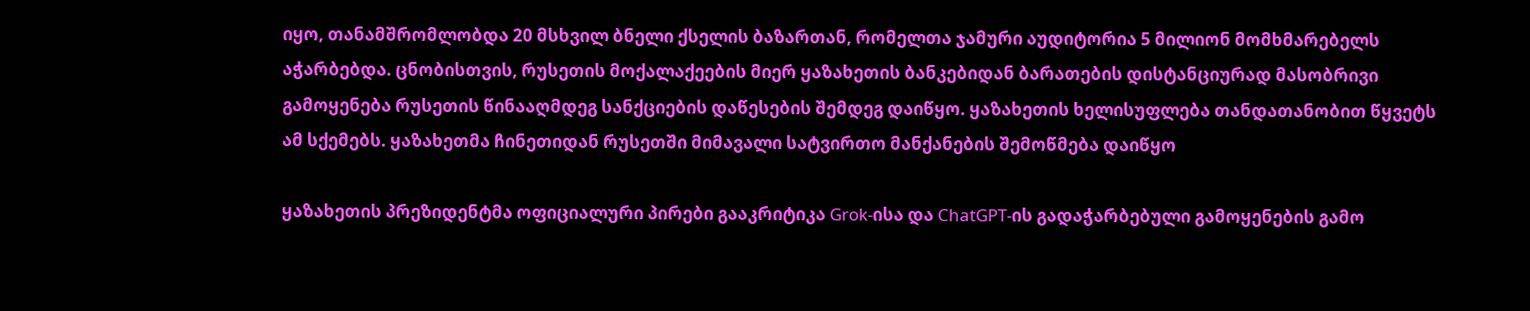იყო, თანამშრომლობდა 20 მსხვილ ბნელი ქსელის ბაზართან, რომელთა ჯამური აუდიტორია 5 მილიონ მომხმარებელს აჭარბებდა. ცნობისთვის, რუსეთის მოქალაქეების მიერ ყაზახეთის ბანკებიდან ბარათების დისტანციურად მასობრივი გამოყენება რუსეთის წინააღმდეგ სანქციების დაწესების შემდეგ დაიწყო. ყაზახეთის ხელისუფლება თანდათანობით წყვეტს ამ სქემებს. ყაზახეთმა ჩინეთიდან რუსეთში მიმავალი სატვირთო მანქანების შემოწმება დაიწყო

ყაზახეთის პრეზიდენტმა ოფიციალური პირები გააკრიტიკა Grok-ისა და ChatGPT-ის გადაჭარბებული გამოყენების გამო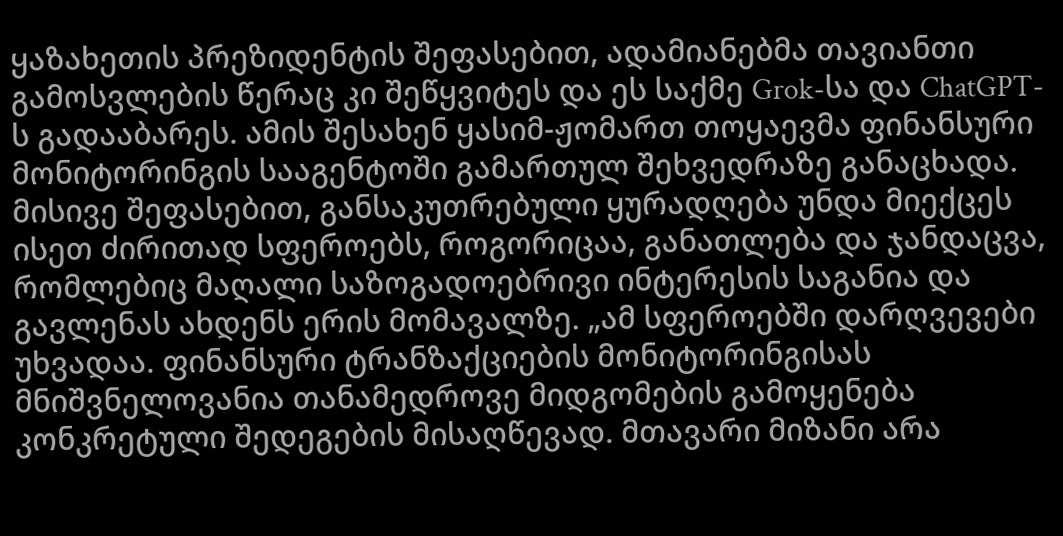ყაზახეთის პრეზიდენტის შეფასებით, ადამიანებმა თავიანთი გამოსვლების წერაც კი შეწყვიტეს და ეს საქმე Grok-სა და ChatGPT-ს გადააბარეს. ამის შესახენ ყასიმ-ჟომართ თოყაევმა ფინანსური მონიტორინგის სააგენტოში გამართულ შეხვედრაზე განაცხადა. მისივე შეფასებით, განსაკუთრებული ყურადღება უნდა მიექცეს ისეთ ძირითად სფეროებს, როგორიცაა, განათლება და ჯანდაცვა, რომლებიც მაღალი საზოგადოებრივი ინტერესის საგანია და გავლენას ახდენს ერის მომავალზე. „ამ სფეროებში დარღვევები უხვადაა. ფინანსური ტრანზაქციების მონიტორინგისას მნიშვნელოვანია თანამედროვე მიდგომების გამოყენება კონკრეტული შედეგების მისაღწევად. მთავარი მიზანი არა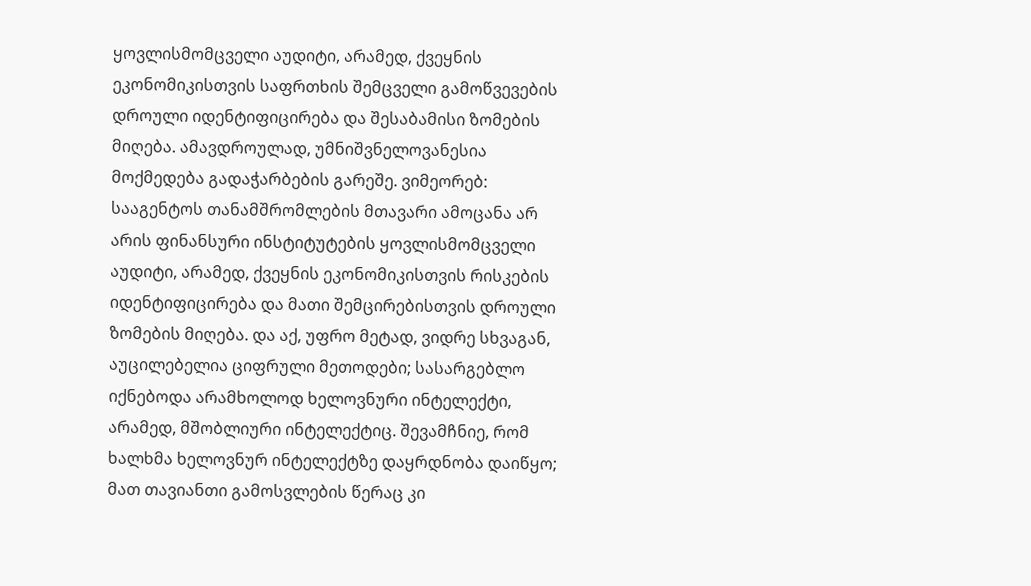ყოვლისმომცველი აუდიტი, არამედ, ქვეყნის ეკონომიკისთვის საფრთხის შემცველი გამოწვევების დროული იდენტიფიცირება და შესაბამისი ზომების მიღება. ამავდროულად, უმნიშვნელოვანესია მოქმედება გადაჭარბების გარეშე. ვიმეორებ: სააგენტოს თანამშრომლების მთავარი ამოცანა არ არის ფინანსური ინსტიტუტების ყოვლისმომცველი აუდიტი, არამედ, ქვეყნის ეკონომიკისთვის რისკების იდენტიფიცირება და მათი შემცირებისთვის დროული ზომების მიღება. და აქ, უფრო მეტად, ვიდრე სხვაგან, აუცილებელია ციფრული მეთოდები; სასარგებლო იქნებოდა არამხოლოდ ხელოვნური ინტელექტი, არამედ, მშობლიური ინტელექტიც. შევამჩნიე, რომ ხალხმა ხელოვნურ ინტელექტზე დაყრდნობა დაიწყო; მათ თავიანთი გამოსვლების წერაც კი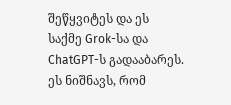შეწყვიტეს და ეს საქმე Grok-სა და ChatGPT-ს გადააბარეს. ეს ნიშნავს, რომ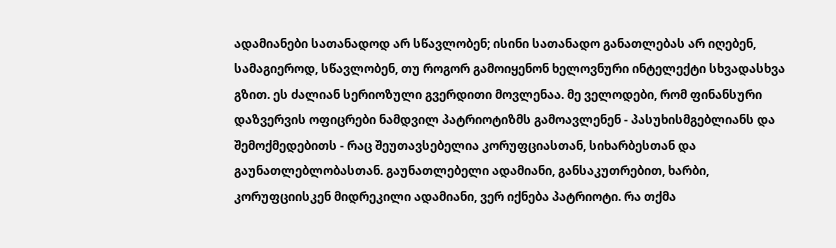ადამიანები სათანადოდ არ სწავლობენ; ისინი სათანადო განათლებას არ იღებენ, სამაგიეროდ, სწავლობენ, თუ როგორ გამოიყენონ ხელოვნური ინტელექტი სხვადასხვა გზით. ეს ძალიან სერიოზული გვერდითი მოვლენაა. მე ველოდები, რომ ფინანსური დაზვერვის ოფიცრები ნამდვილ პატრიოტიზმს გამოავლენენ - პასუხისმგებლიანს და შემოქმედებითს - რაც შეუთავსებელია კორუფციასთან, სიხარბესთან და გაუნათლებლობასთან. გაუნათლებელი ადამიანი, განსაკუთრებით, ხარბი, კორუფციისკენ მიდრეკილი ადამიანი, ვერ იქნება პატრიოტი. რა თქმა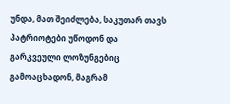უნდა, მათ შეიძლება, საკუთარ თავს პატრიოტები უწოდონ და გარკვეული ლოზუნგებიც გამოაცხადონ, მაგრამ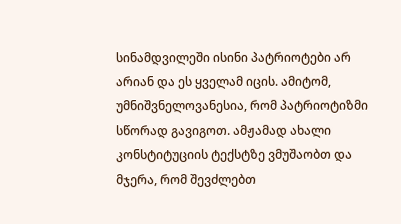სინამდვილეში ისინი პატრიოტები არ არიან და ეს ყველამ იცის. ამიტომ, უმნიშვნელოვანესია, რომ პატრიოტიზმი სწორად გავიგოთ. ამჟამად ახალი კონსტიტუციის ტექსტზე ვმუშაობთ და მჯერა, რომ შევძლებთ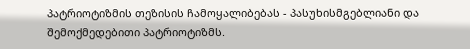პატრიოტიზმის თეზისის ჩამოყალიბებას - პასუხისმგებლიანი და შემოქმედებითი პატრიოტიზმს.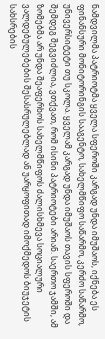ნამდვილმა პატრიოტმა ყველა სფეროში კარგად უნდა იმუშაოს, იქნება ეს ფინანსური მონიტორინგის სააგენტო, სახელმწიფო საწარმო, კერძო საწარმო, უნივერსიტეტი თუ სკოლა. ყველამ კარგად უნდა იმუშაოს თავის სფეროში და შემდეგ შეგვიძლია, ვთქვათ, რომ ისინი პატრიოტები არიან. საერთო ჯამში, ამ ზომებმა არ უნდა შეაფერხოს სახელმწიფოს ძალისხმევა სოციალური ვალდებულებების შესასრულებლად ან უარყოფითად იმოქმედოს ბიუჯეტის სახსრების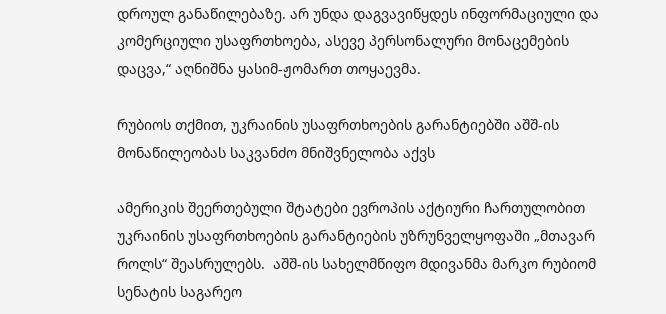დროულ განაწილებაზე. არ უნდა დაგვავიწყდეს ინფორმაციული და კომერციული უსაფრთხოება, ასევე პერსონალური მონაცემების დაცვა,“ აღნიშნა ყასიმ-ჟომართ თოყაევმა.

რუბიოს თქმით, უკრაინის უსაფრთხოების გარანტიებში აშშ-ის მონაწილეობას საკვანძო მნიშვნელობა აქვს

ამერიკის შეერთებული შტატები ევროპის აქტიური ჩართულობით უკრაინის უსაფრთხოების გარანტიების უზრუნველყოფაში „მთავარ როლს“ შეასრულებს.  აშშ-ის სახელმწიფო მდივანმა მარკო რუბიომ სენატის საგარეო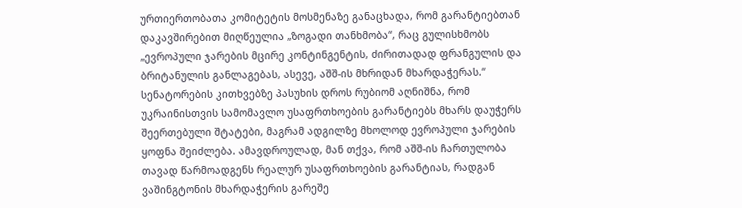ურთიერთობათა კომიტეტის მოსმენაზე განაცხადა, რომ გარანტიებთან დაკავშირებით მიღწეულია „ზოგადი თანხმობა“, რაც გულისხმობს „ევროპული ჯარების მცირე კონტინგენტის, ძირითადად ფრანგულის და ბრიტანულის განლაგებას, ასევე, აშშ-ის მხრიდან მხარდაჭერას.“ სენატორების კითხვებზე პასუხის დროს რუბიომ აღნიშნა, რომ უკრაინისთვის სამომავლო უსაფრთხოების გარანტიებს მხარს დაუჭერს შეერთებული შტატები, მაგრამ ადგილზე მხოლოდ ევროპული ჯარების ყოფნა შეიძლება. ამავდროულად, მან თქვა, რომ აშშ-ის ჩართულობა თავად წარმოადგენს რეალურ უსაფრთხოების გარანტიას, რადგან ვაშინგტონის მხარდაჭერის გარეშე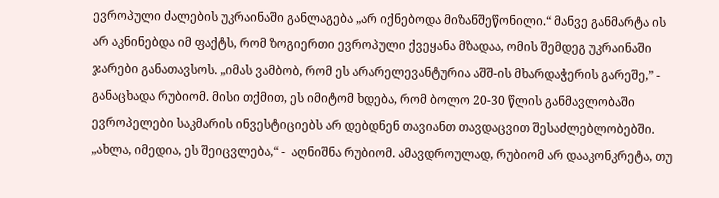ევროპული ძალების უკრაინაში განლაგება „არ იქნებოდა მიზანშეწონილი.“ მანვე განმარტა ის არ აკნინებდა იმ ფაქტს, რომ ზოგიერთი ევროპული ქვეყანა მზადაა, ომის შემდეგ უკრაინაში ჯარები განათავსოს. „იმას ვამბობ, რომ ეს არარელევანტურია აშშ-ის მხარდაჭერის გარეშე,” - განაცხადა რუბიომ. მისი თქმით, ეს იმიტომ ხდება, რომ ბოლო 20-30 წლის განმავლობაში ევროპელები საკმარის ინვესტიციებს არ დებდნენ თავიანთ თავდაცვით შესაძლებლობებში. „ახლა, იმედია, ეს შეიცვლება,“ -  აღნიშნა რუბიომ. ამავდროულად, რუბიომ არ დააკონკრეტა, თუ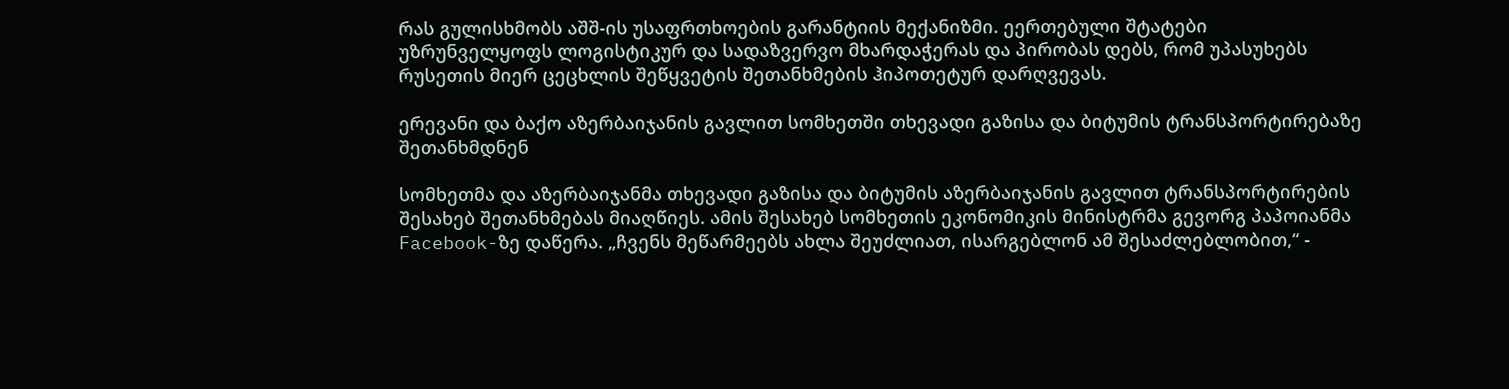რას გულისხმობს აშშ-ის უსაფრთხოების გარანტიის მექანიზმი. ეერთებული შტატები უზრუნველყოფს ლოგისტიკურ და სადაზვერვო მხარდაჭერას და პირობას დებს, რომ უპასუხებს რუსეთის მიერ ცეცხლის შეწყვეტის შეთანხმების ჰიპოთეტურ დარღვევას.

ერევანი და ბაქო აზერბაიჯანის გავლით სომხეთში თხევადი გაზისა და ბიტუმის ტრანსპორტირებაზე შეთანხმდნენ

სომხეთმა და აზერბაიჯანმა თხევადი გაზისა და ბიტუმის აზერბაიჯანის გავლით ტრანსპორტირების შესახებ შეთანხმებას მიაღწიეს. ამის შესახებ სომხეთის ეკონომიკის მინისტრმა გევორგ პაპოიანმა Facebook-ზე დაწერა. „ჩვენს მეწარმეებს ახლა შეუძლიათ, ისარგებლონ ამ შესაძლებლობით,“ -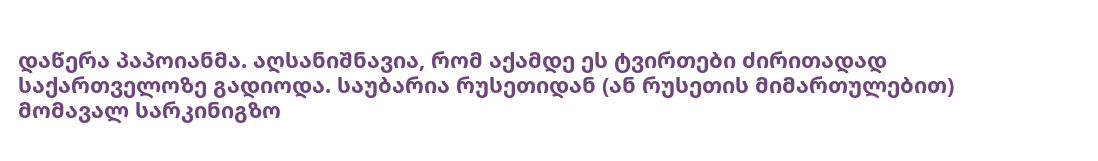დაწერა პაპოიანმა. აღსანიშნავია, რომ აქამდე ეს ტვირთები ძირითადად საქართველოზე გადიოდა. საუბარია რუსეთიდან (ან რუსეთის მიმართულებით) მომავალ სარკინიგზო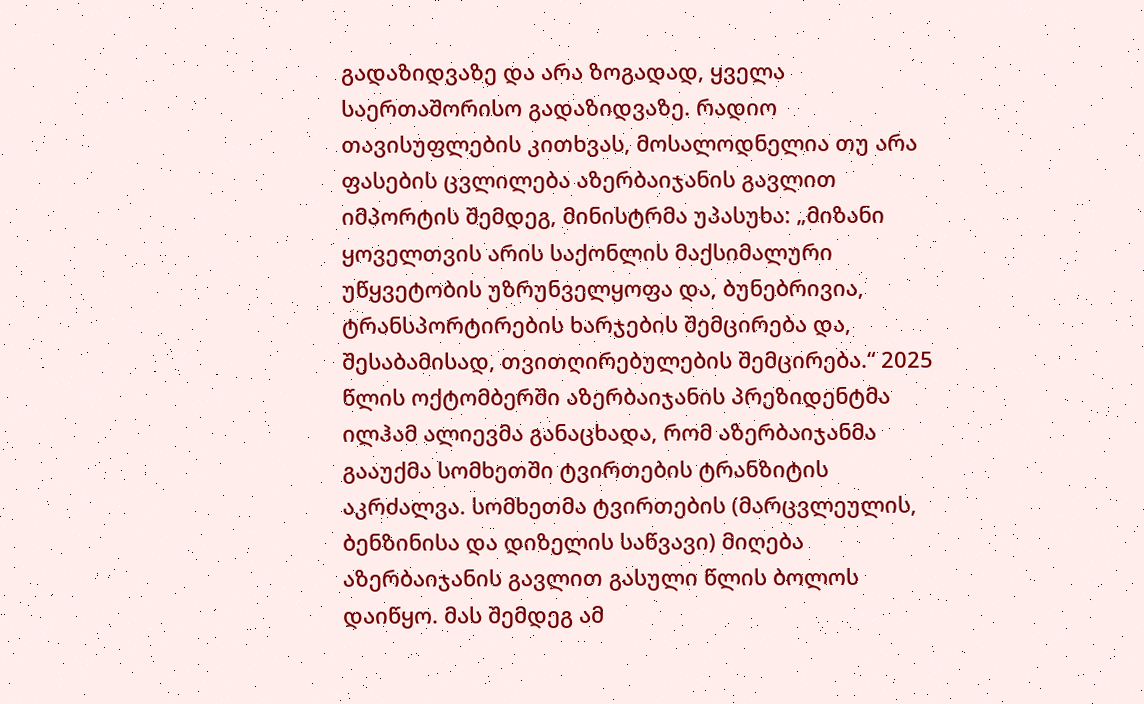გადაზიდვაზე და არა ზოგადად, ყველა საერთაშორისო გადაზიდვაზე. რადიო თავისუფლების კითხვას, მოსალოდნელია თუ არა ფასების ცვლილება აზერბაიჯანის გავლით იმპორტის შემდეგ, მინისტრმა უპასუხა: „მიზანი ყოველთვის არის საქონლის მაქსიმალური უწყვეტობის უზრუნველყოფა და, ბუნებრივია, ტრანსპორტირების ხარჯების შემცირება და, შესაბამისად, თვითღირებულების შემცირება.“ 2025 წლის ოქტომბერში აზერბაიჯანის პრეზიდენტმა ილჰამ ალიევმა განაცხადა, რომ აზერბაიჯანმა გააუქმა სომხეთში ტვირთების ტრანზიტის აკრძალვა. სომხეთმა ტვირთების (მარცვლეულის, ბენზინისა და დიზელის საწვავი) მიღება აზერბაიჯანის გავლით გასული წლის ბოლოს დაიწყო. მას შემდეგ ამ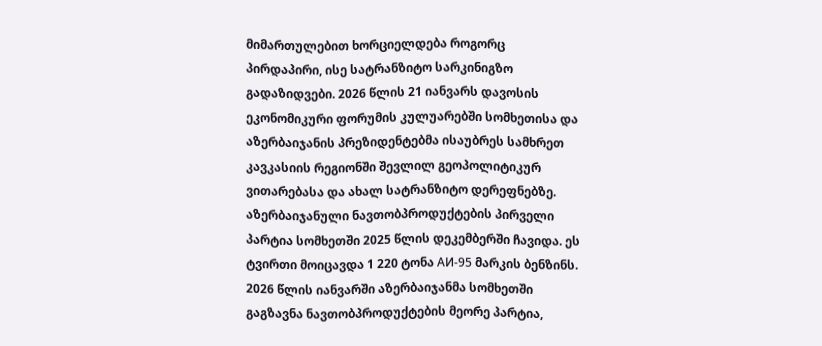მიმართულებით ხორციელდება როგორც პირდაპირი, ისე სატრანზიტო სარკინიგზო გადაზიდვები. 2026 წლის 21 იანვარს დავოსის ეკონომიკური ფორუმის კულუარებში სომხეთისა და აზერბაიჯანის პრეზიდენტებმა ისაუბრეს სამხრეთ კავკასიის რეგიონში შევლილ გეოპოლიტიკურ ვითარებასა და ახალ სატრანზიტო დერეფნებზე. აზერბაიჯანული ნავთობპროდუქტების პირველი პარტია სომხეთში 2025 წლის დეკემბერში ჩავიდა. ეს ტვირთი მოიცავდა 1 220 ტონა АИ-95 მარკის ბენზინს. 2026 წლის იანვარში აზერბაიჯანმა სომხეთში გაგზავნა ნავთობპროდუქტების მეორე პარტია,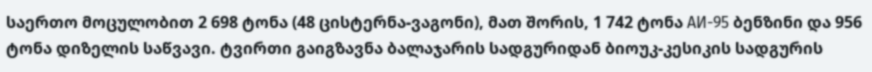საერთო მოცულობით 2 698 ტონა (48 ცისტერნა-ვაგონი), მათ შორის, 1 742 ტონა АИ-95 ბენზინი და 956 ტონა დიზელის საწვავი. ტვირთი გაიგზავნა ბალაჯარის სადგურიდან ბიოუკ-კესიკის სადგურის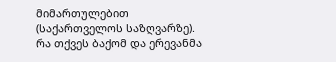მიმართულებით (საქართველოს საზღვარზე). რა თქვეს ბაქომ და ერევანმა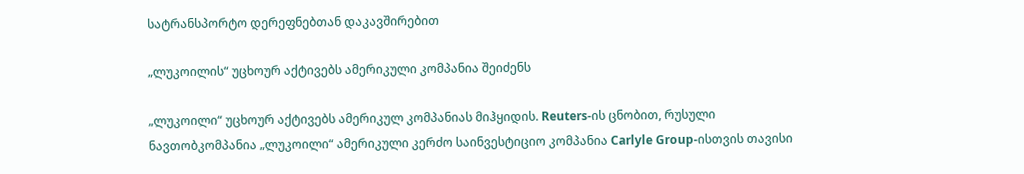სატრანსპორტო დერეფნებთან დაკავშირებით

„ლუკოილის“ უცხოურ აქტივებს ამერიკული კომპანია შეიძენს

„ლუკოილი“ უცხოურ აქტივებს ამერიკულ კომპანიას მიჰყიდის. Reuters-ის ცნობით, რუსული ნავთობკომპანია „ლუკოილი“ ამერიკული კერძო საინვესტიციო კომპანია Carlyle Group-ისთვის თავისი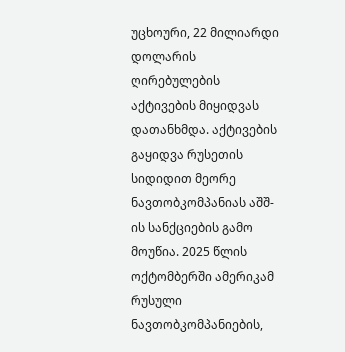უცხოური, 22 მილიარდი დოლარის ღირებულების აქტივების მიყიდვას დათანხმდა. აქტივების გაყიდვა რუსეთის სიდიდით მეორე ნავთობკომპანიას აშშ-ის სანქციების გამო მოუწია. 2025 წლის ოქტომბერში ამერიკამ რუსული ნავთობკომპანიების,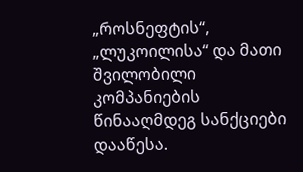„როსნეფტის“, „ლუკოილისა“ და მათი შვილობილი კომპანიების წინააღმდეგ სანქციები დააწესა.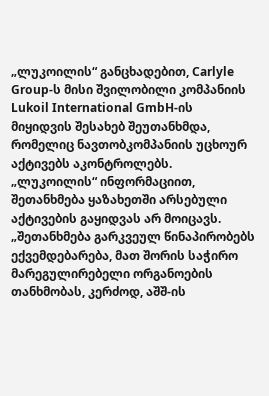„ლუკოილის“ განცხადებით, Carlyle Group-ს მისი შვილობილი კომპანიის Lukoil International GmbH-ის მიყიდვის შესახებ შეუთანხმდა, რომელიც ნავთობკომპანიის უცხოურ აქტივებს აკონტროლებს. „ლუკოილის“ ინფორმაციით, შეთანხმება ყაზახეთში არსებული აქტივების გაყიდვას არ მოიცავს. „შეთანხმება გარკვეულ წინაპირობებს ექვემდებარება, მათ შორის საჭირო მარეგულირებელი ორგანოების თანხმობას, კერძოდ, აშშ-ის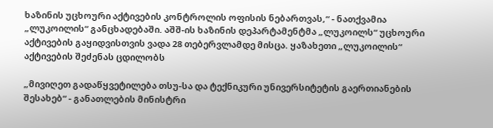ხაზინის უცხოური აქტივების კონტროლის ოფისის ნებართვას,“ - ნათქვამია „ლუკოილის“ განცხადებაში. აშშ-ის ხაზინის დეპარტამენტმა „ლუკოილს“ უცხოური აქტივების გაყიდვისთვის ვადა 28 თებერვლამდე მისცა. ყაზახეთი „ლუკოილის“ აქტივების შეძენას ცდილობს

„მივიღეთ გადაწყვეტილება თსუ-სა და ტექნიკური უნივერსიტეტის გაერთიანების შესახებ“ - განათლების მინისტრი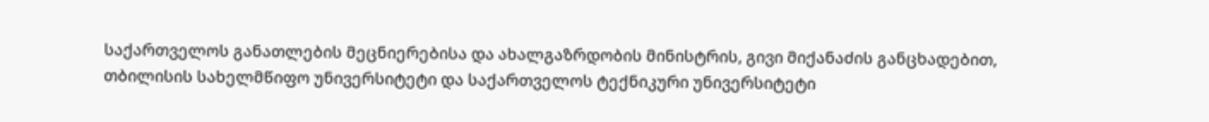საქართველოს განათლების მეცნიერებისა და ახალგაზრდობის მინისტრის, გივი მიქანაძის განცხადებით, თბილისის სახელმწიფო უნივერსიტეტი და საქართველოს ტექნიკური უნივერსიტეტი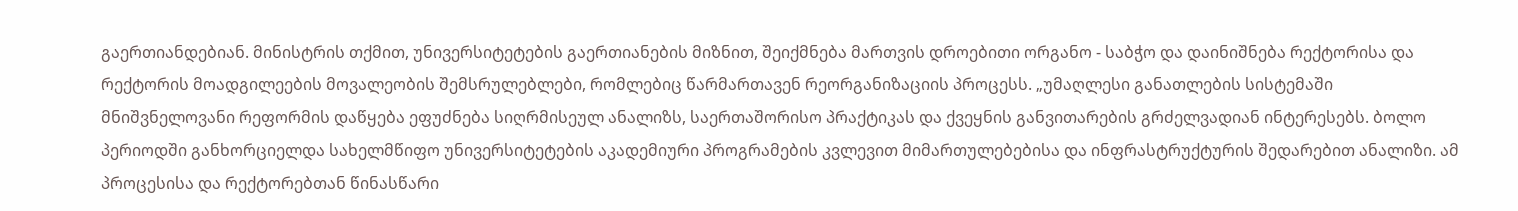გაერთიანდებიან. მინისტრის თქმით, უნივერსიტეტების გაერთიანების მიზნით, შეიქმნება მართვის დროებითი ორგანო - საბჭო და დაინიშნება რექტორისა და რექტორის მოადგილეების მოვალეობის შემსრულებლები, რომლებიც წარმართავენ რეორგანიზაციის პროცესს. „უმაღლესი განათლების სისტემაში მნიშვნელოვანი რეფორმის დაწყება ეფუძნება სიღრმისეულ ანალიზს, საერთაშორისო პრაქტიკას და ქვეყნის განვითარების გრძელვადიან ინტერესებს. ბოლო პერიოდში განხორციელდა სახელმწიფო უნივერსიტეტების აკადემიური პროგრამების კვლევით მიმართულებებისა და ინფრასტრუქტურის შედარებით ანალიზი. ამ პროცესისა და რექტორებთან წინასწარი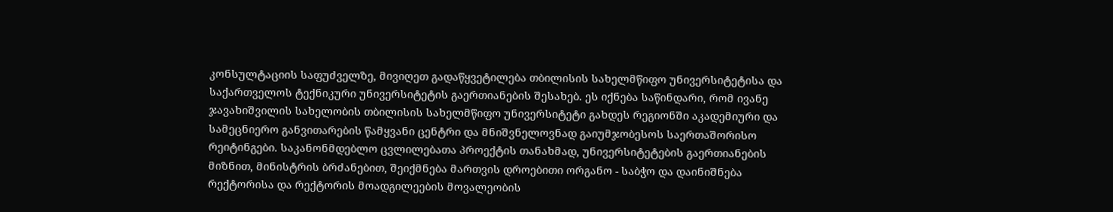კონსულტაციის საფუძველზე, მივიღეთ გადაწყვეტილება თბილისის სახელმწიფო უნივერსიტეტისა და საქართველოს ტექნიკური უნივერსიტეტის გაერთიანების შესახებ. ეს იქნება საწინდარი, რომ ივანე ჯავახიშვილის სახელობის თბილისის სახელმწიფო უნივერსიტეტი გახდეს რეგიონში აკადემიური და სამეცნიერო განვითარების წამყვანი ცენტრი და მნიშვნელოვნად გაიუმჯობესოს საერთაშორისო რეიტინგები. საკანონმდებლო ცვლილებათა პროექტის თანახმად, უნივერსიტეტების გაერთიანების მიზნით, მინისტრის ბრძანებით, შეიქმნება მართვის დროებითი ორგანო - საბჭო და დაინიშნება რექტორისა და რექტორის მოადგილეების მოვალეობის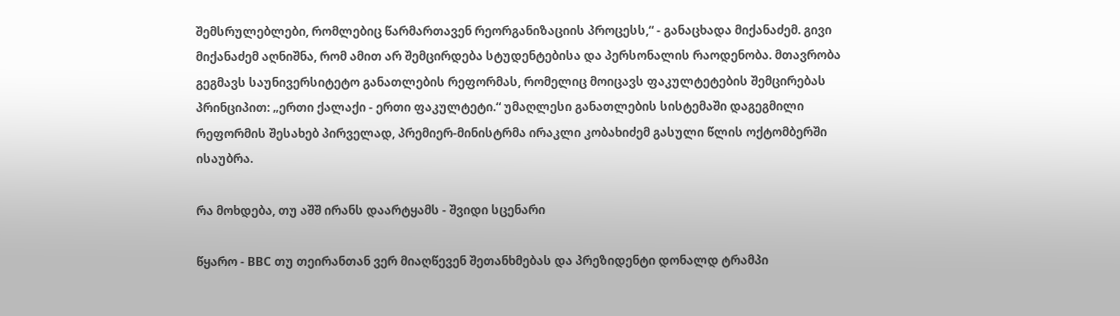შემსრულებლები, რომლებიც წარმართავენ რეორგანიზაციის პროცესს,“ - განაცხადა მიქანაძემ. გივი მიქანაძემ აღნიშნა, რომ ამით არ შემცირდება სტუდენტებისა და პერსონალის რაოდენობა. მთავრობა გეგმავს საუნივერსიტეტო განათლების რეფორმას, რომელიც მოიცავს ფაკულტეტების შემცირებას პრინციპით: „ერთი ქალაქი - ერთი ფაკულტეტი.“ უმაღლესი განათლების სისტემაში დაგეგმილი რეფორმის შესახებ პირველად, პრემიერ-მინისტრმა ირაკლი კობახიძემ გასული წლის ოქტომბერში ისაუბრა.

რა მოხდება, თუ აშშ ირანს დაარტყამს - შვიდი სცენარი

წყარო - BBC თუ თეირანთან ვერ მიაღწევენ შეთანხმებას და პრეზიდენტი დონალდ ტრამპი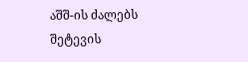აშშ-ის ძალებს შეტევის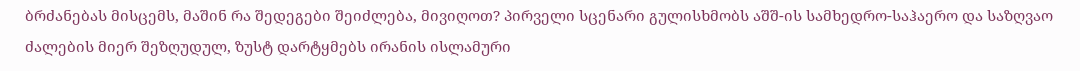ბრძანებას მისცემს, მაშინ რა შედეგები შეიძლება, მივიღოთ? პირველი სცენარი გულისხმობს აშშ-ის სამხედრო-საჰაერო და საზღვაო ძალების მიერ შეზღუდულ, ზუსტ დარტყმებს ირანის ისლამური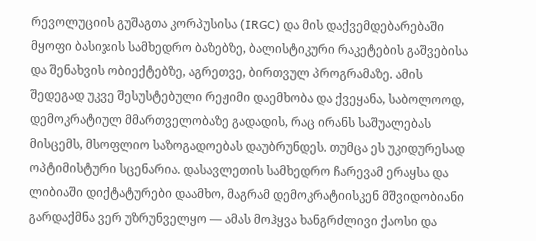რევოლუციის გუშაგთა კორპუსისა (IRGC) და მის დაქვემდებარებაში მყოფი ბასიჯის სამხედრო ბაზებზე, ბალისტიკური რაკეტების გაშვებისა და შენახვის ობიექტებზე, აგრეთვე, ბირთვულ პროგრამაზე. ამის შედეგად უკვე შესუსტებული რეჟიმი დაემხობა და ქვეყანა, საბოლოოდ, დემოკრატიულ მმართველობაზე გადადის, რაც ირანს საშუალებას მისცემს, მსოფლიო საზოგადოებას დაუბრუნდეს. თუმცა ეს უკიდურესად ოპტიმისტური სცენარია. დასავლეთის სამხედრო ჩარევამ ერაყსა და ლიბიაში დიქტატურები დაამხო, მაგრამ დემოკრატიისკენ მშვიდობიანი გარდაქმნა ვერ უზრუნველყო — ამას მოჰყვა ხანგრძლივი ქაოსი და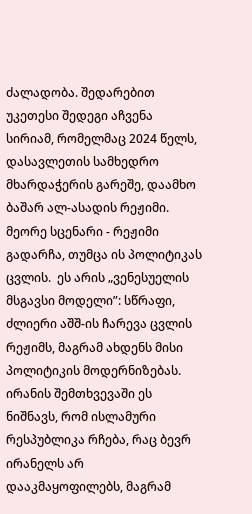ძალადობა. შედარებით უკეთესი შედეგი აჩვენა სირიამ, რომელმაც 2024 წელს, დასავლეთის სამხედრო მხარდაჭერის გარეშე, დაამხო ბაშარ ალ-ასადის რეჟიმი. მეორე სცენარი - რეჟიმი გადარჩა, თუმცა ის პოლიტიკას ცვლის.  ეს არის „ვენესუელის მსგავსი მოდელი”: სწრაფი, ძლიერი აშშ-ის ჩარევა ცვლის რეჟიმს, მაგრამ ახდენს მისი პოლიტიკის მოდერნიზებას. ირანის შემთხვევაში ეს ნიშნავს, რომ ისლამური რესპუბლიკა რჩება, რაც ბევრ ირანელს არ დააკმაყოფილებს, მაგრამ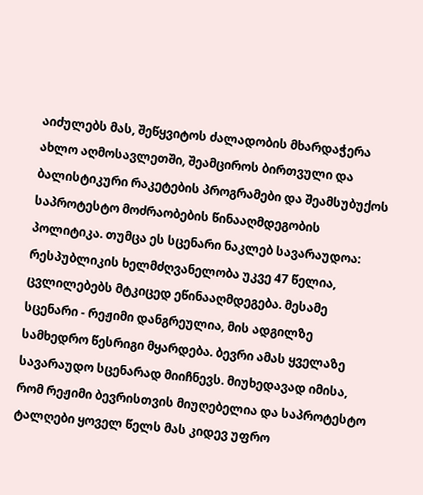აიძულებს მას, შეწყვიტოს ძალადობის მხარდაჭერა ახლო აღმოსავლეთში, შეამციროს ბირთვული და ბალისტიკური რაკეტების პროგრამები და შეამსუბუქოს საპროტესტო მოძრაობების წინააღმდეგობის პოლიტიკა. თუმცა ეს სცენარი ნაკლებ სავარაუდოა: რესპუბლიკის ხელმძღვანელობა უკვე 47 წელია, ცვლილებებს მტკიცედ ეწინააღმდეგება. მესამე სცენარი - რეჟიმი დანგრეულია, მის ადგილზე სამხედრო წესრიგი მყარდება. ბევრი ამას ყველაზე სავარაუდო სცენარად მიიჩნევს. მიუხედავად იმისა, რომ რეჟიმი ბევრისთვის მიუღებელია და საპროტესტო ტალღები ყოველ წელს მას კიდევ უფრო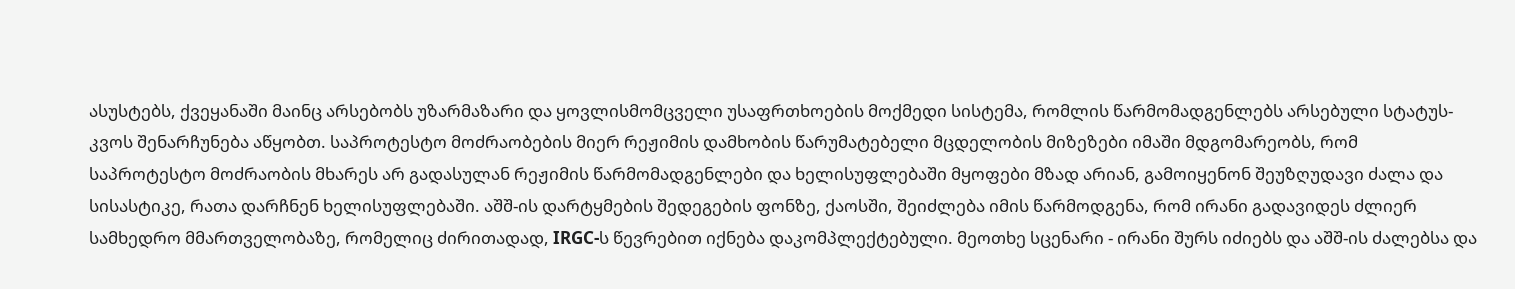ასუსტებს, ქვეყანაში მაინც არსებობს უზარმაზარი და ყოვლისმომცველი უსაფრთხოების მოქმედი სისტემა, რომლის წარმომადგენლებს არსებული სტატუს-კვოს შენარჩუნება აწყობთ. საპროტესტო მოძრაობების მიერ რეჟიმის დამხობის წარუმატებელი მცდელობის მიზეზები იმაში მდგომარეობს, რომ საპროტესტო მოძრაობის მხარეს არ გადასულან რეჟიმის წარმომადგენლები და ხელისუფლებაში მყოფები მზად არიან, გამოიყენონ შეუზღუდავი ძალა და სისასტიკე, რათა დარჩნენ ხელისუფლებაში. აშშ-ის დარტყმების შედეგების ფონზე, ქაოსში, შეიძლება იმის წარმოდგენა, რომ ირანი გადავიდეს ძლიერ სამხედრო მმართველობაზე, რომელიც ძირითადად, IRGC-ს წევრებით იქნება დაკომპლექტებული. მეოთხე სცენარი - ირანი შურს იძიებს და აშშ-ის ძალებსა და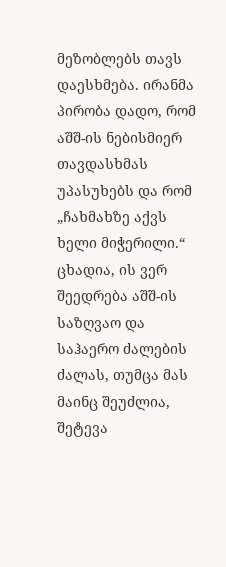მეზობლებს თავს დაესხმება. ირანმა პირობა დადო, რომ აშშ-ის ნებისმიერ თავდასხმას უპასუხებს და რომ „ჩახმახზე აქვს ხელი მიჭერილი.“  ცხადია, ის ვერ შეედრება აშშ-ის საზღვაო და საჰაერო ძალების ძალას, თუმცა მას მაინც შეუძლია, შეტევა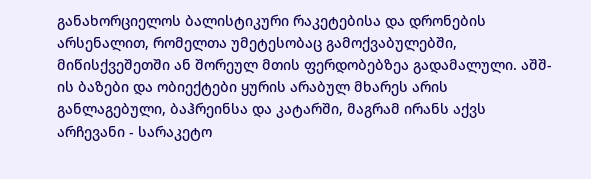განახორციელოს ბალისტიკური რაკეტებისა და დრონების არსენალით, რომელთა უმეტესობაც გამოქვაბულებში, მიწისქვეშეთში ან შორეულ მთის ფერდობებზეა გადამალული. აშშ-ის ბაზები და ობიექტები ყურის არაბულ მხარეს არის განლაგებული, ბაჰრეინსა და კატარში, მაგრამ ირანს აქვს არჩევანი - სარაკეტო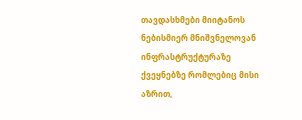თავდასხმები მიიტანოს ნებისმიერ მნიშვნელოვან ინფრასტრუქტურაზე ქვეყნებზე რომლებიც მისი აზრით,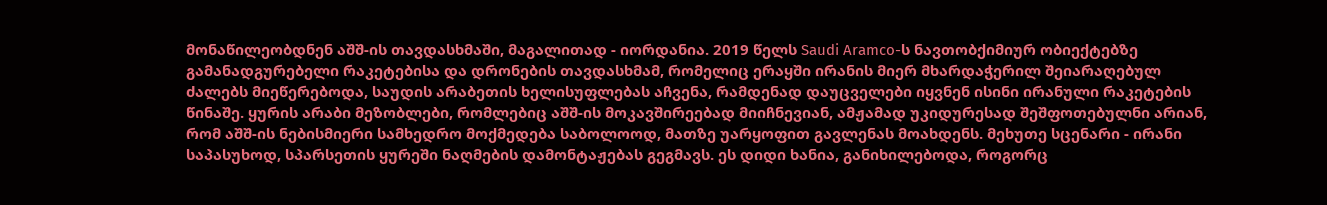მონაწილეობდნენ აშშ-ის თავდასხმაში, მაგალითად - იორდანია. 2019 წელს Saudi Aramco-ს ნავთობქიმიურ ობიექტებზე გამანადგურებელი რაკეტებისა და დრონების თავდასხმამ, რომელიც ერაყში ირანის მიერ მხარდაჭერილ შეიარაღებულ ძალებს მიეწერებოდა, საუდის არაბეთის ხელისუფლებას აჩვენა, რამდენად დაუცველები იყვნენ ისინი ირანული რაკეტების წინაშე. ყურის არაბი მეზობლები, რომლებიც აშშ-ის მოკავშირეებად მიიჩნევიან, ამჟამად უკიდურესად შეშფოთებულნი არიან, რომ აშშ-ის ნებისმიერი სამხედრო მოქმედება საბოლოოდ, მათზე უარყოფით გავლენას მოახდენს. მეხუთე სცენარი - ირანი საპასუხოდ, სპარსეთის ყურეში ნაღმების დამონტაჟებას გეგმავს. ეს დიდი ხანია, განიხილებოდა, როგორც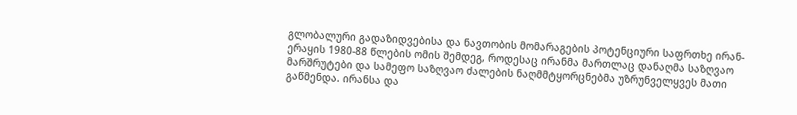გლობალური გადაზიდვებისა და ნავთობის მომარაგების პოტენციური საფრთხე ირან-ერაყის 1980-88 წლების ომის შემდეგ, როდესაც ირანმა მართლაც დანაღმა საზღვაო მარშრუტები და სამეფო საზღვაო ძალების ნაღმმტყორცნებმა უზრუნველყვეს მათი გაწმენდა. ირანსა და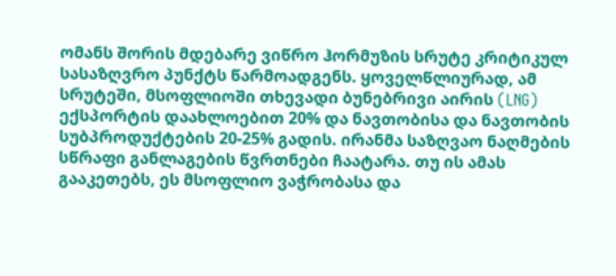ომანს შორის მდებარე ვიწრო ჰორმუზის სრუტე კრიტიკულ სასაზღვრო პუნქტს წარმოადგენს. ყოველწლიურად, ამ სრუტეში, მსოფლიოში თხევადი ბუნებრივი აირის (LNG) ექსპორტის დაახლოებით 20% და ნავთობისა და ნავთობის სუბპროდუქტების 20-25% გადის. ირანმა საზღვაო ნაღმების სწრაფი განლაგების წვრთნები ჩაატარა. თუ ის ამას გააკეთებს, ეს მსოფლიო ვაჭრობასა და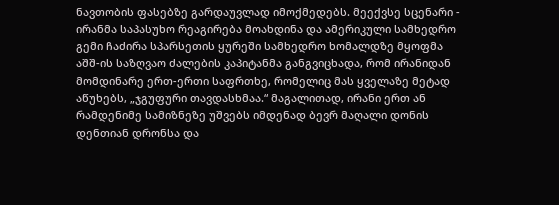ნავთობის ფასებზე გარდაუვლად იმოქმედებს. მეექვსე სცენარი - ირანმა საპასუხო რეაგირება მოახდინა და ამერიკული სამხედრო გემი ჩაძირა სპარსეთის ყურეში სამხედრო ხომალდზე მყოფმა აშშ-ის საზღვაო ძალების კაპიტანმა განგვიცხადა, რომ ირანიდან მომდინარე ერთ-ერთი საფრთხე, რომელიც მას ყველაზე მეტად აწუხებს, „ჯგუფური თავდასხმაა.“ მაგალითად, ირანი ერთ ან რამდენიმე სამიზნეზე უშვებს იმდენად ბევრ მაღალი დონის დენთიან დრონსა და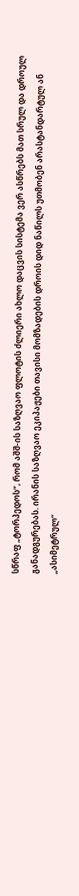სწრაფ „ტორპედოს“, რომ აშშ-ის საზღვაო ფლოტის ძლიერი ახლო დაცვის სისტემა ვერ ასწრებს მათ სრულ და დროულ განადგურებას. ირანის საზღვაო ეკიპაჟები თავისი მომზადების დროის დიდ ნაწილს უთმობენ არასტანდარტულ ან „ასიმეტრულ“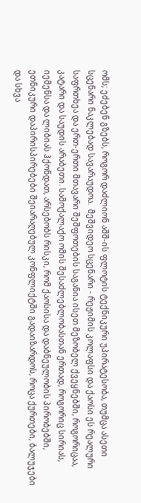ომს; ეძებენ გზებს, როგორ დაძლიონ აშშ-ის ფლოტის ტექნიკური უპირატესობა, თუმცა ასეთი სცენარი ნაკლებად სავარაუდოა.  მეშვიდეო სცენარი - რეჟიმის კოლაფსი და ქაოსი ეს რეალური საფრთხეა და ერთ-ერთი მთავარი შეშფოთების საგანია ისეთ მეზობელ ქვეყნებში, როგორიცაა, კატარი და საუდის არაბეთი. სამოქალაქო ომის შესაძლებლობასთან ერთად, როგორიც სირიას, იემენსა და ლიბიას ჰქონდათ, არსებობს რისკი, რომ ქაოსისა და დაბნეულობის პირობებში, ეთნიკური დაპირისპირებები შეიარაღებულ კონფლიქტში გადაიზარდოს, როცა ქურთები, ბალუჯები და სხვა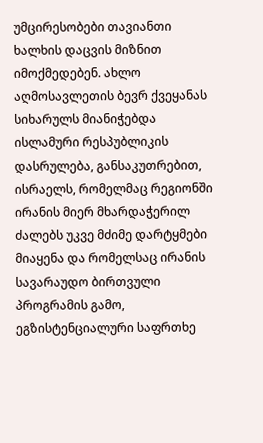უმცირესობები თავიანთი ხალხის დაცვის მიზნით იმოქმედებენ. ახლო აღმოსავლეთის ბევრ ქვეყანას სიხარულს მიანიჭებდა ისლამური რესპუბლიკის დასრულება, განსაკუთრებით, ისრაელს, რომელმაც რეგიონში ირანის მიერ მხარდაჭერილ ძალებს უკვე მძიმე დარტყმები მიაყენა და რომელსაც ირანის სავარაუდო ბირთვული პროგრამის გამო, ეგზისტენციალური საფრთხე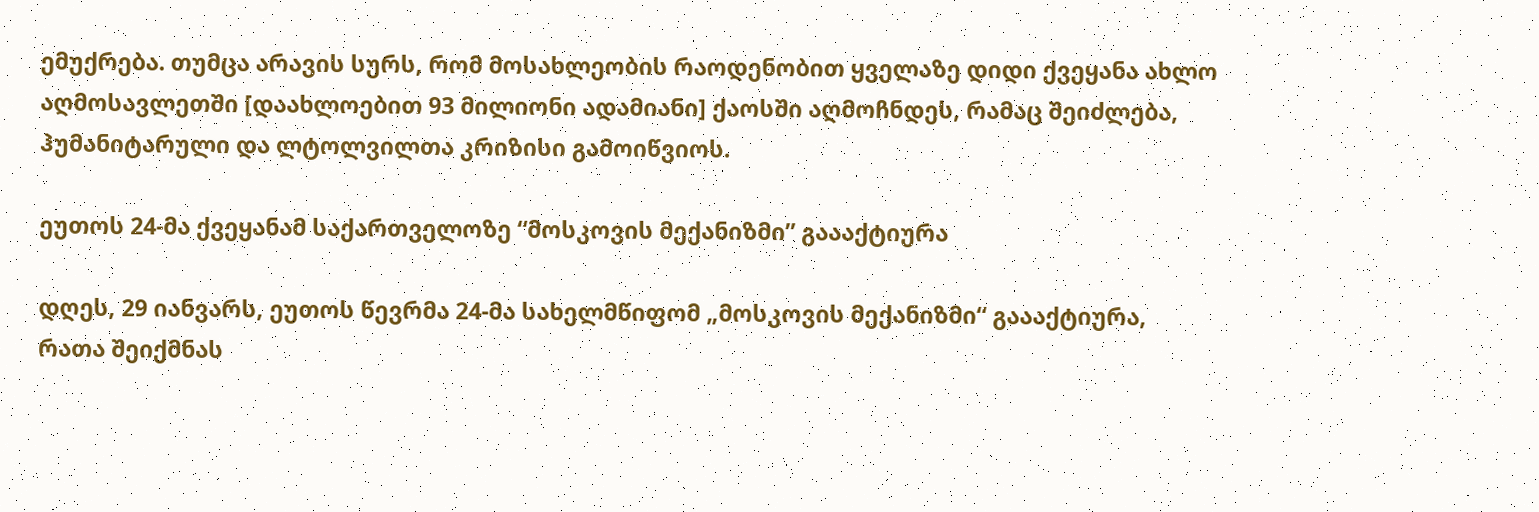ემუქრება. თუმცა არავის სურს, რომ მოსახლეობის რაოდენობით ყველაზე დიდი ქვეყანა ახლო აღმოსავლეთში [დაახლოებით 93 მილიონი ადამიანი] ქაოსში აღმოჩნდეს, რამაც შეიძლება, ჰუმანიტარული და ლტოლვილთა კრიზისი გამოიწვიოს.

ეუთოს 24-მა ქვეყანამ საქართველოზე “მოსკოვის მექანიზმი” გაააქტიურა

დღეს, 29 იანვარს, ეუთოს წევრმა 24-მა სახელმწიფომ „მოსკოვის მექანიზმი“ გაააქტიურა, რათა შეიქმნას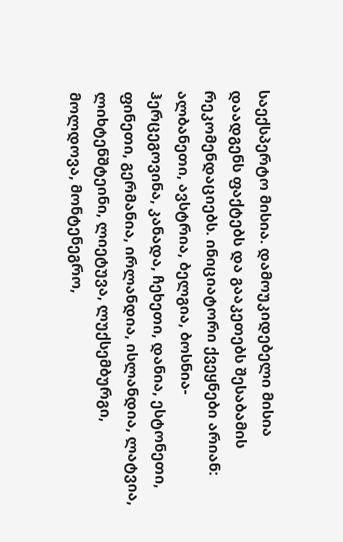საექსპერტო მისია. დამოუკიდებელი მისია დაადგენს ფაქტებს და გააკეთებს შესაბამის რეკომენდაციებს. ინიციატორი ქვეყნები არიან: ალბანეთი, ავსტრია, ბელგია, ბოსნია-ჰერცეგოვინა, კანადა, ჩეხეთი, დანია, ესტონეთი, ფინეთი, გერმანია, ირლანდია, ისლანდია, ლატვია, ლიხტენშტეინი, ლიეტუვა, ლუქსემბურგი, მოლდოვა, მონტენეგრო,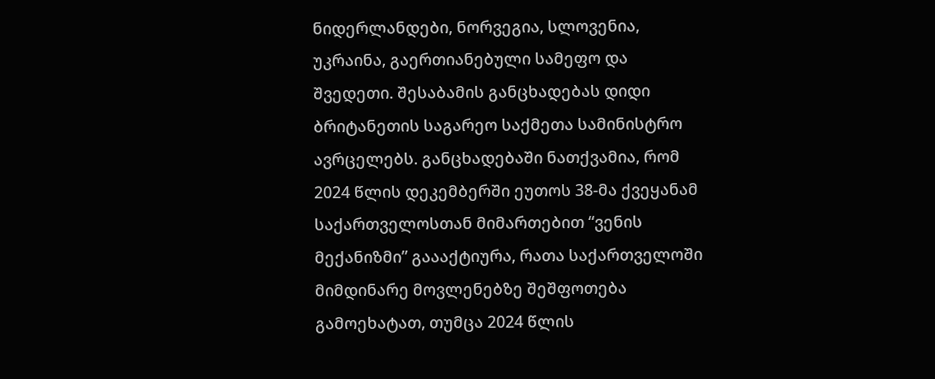ნიდერლანდები, ნორვეგია, სლოვენია, უკრაინა, გაერთიანებული სამეფო და შვედეთი. შესაბამის განცხადებას დიდი ბრიტანეთის საგარეო საქმეთა სამინისტრო ავრცელებს. განცხადებაში ნათქვამია, რომ 2024 წლის დეკემბერში ეუთოს 38-მა ქვეყანამ საქართველოსთან მიმართებით “ვენის მექანიზმი” გაააქტიურა, რათა საქართველოში მიმდინარე მოვლენებზე შეშფოთება გამოეხატათ, თუმცა 2024 წლის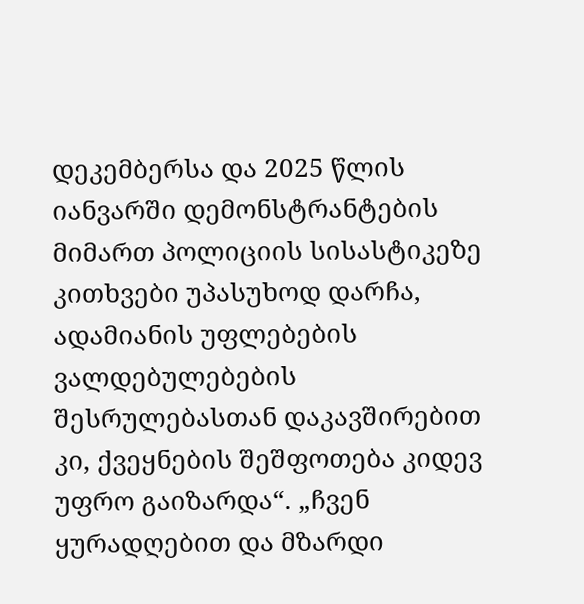დეკემბერსა და 2025 წლის იანვარში დემონსტრანტების მიმართ პოლიციის სისასტიკეზე კითხვები უპასუხოდ დარჩა, ადამიანის უფლებების ვალდებულებების შესრულებასთან დაკავშირებით კი, ქვეყნების შეშფოთება კიდევ უფრო გაიზარდა“. „ჩვენ ყურადღებით და მზარდი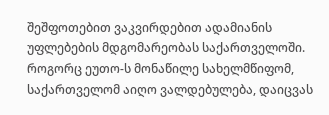შეშფოთებით ვაკვირდებით ადამიანის უფლებების მდგომარეობას საქართველოში. როგორც ეუთო-ს მონაწილე სახელმწიფომ, საქართველომ აიღო ვალდებულება, დაიცვას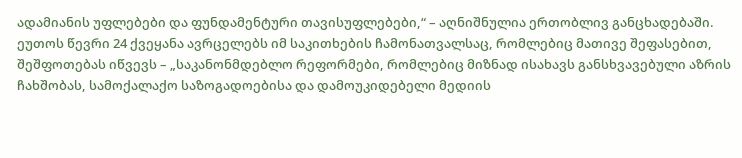ადამიანის უფლებები და ფუნდამენტური თავისუფლებები,“ – აღნიშნულია ერთობლივ განცხადებაში. ეუთოს წევრი 24 ქვეყანა ავრცელებს იმ საკითხების ჩამონათვალსაც, რომლებიც მათივე შეფასებით, შეშფოთებას იწვევს – „საკანონმდებლო რეფორმები, რომლებიც მიზნად ისახავს განსხვავებული აზრის ჩახშობას, სამოქალაქო საზოგადოებისა და დამოუკიდებელი მედიის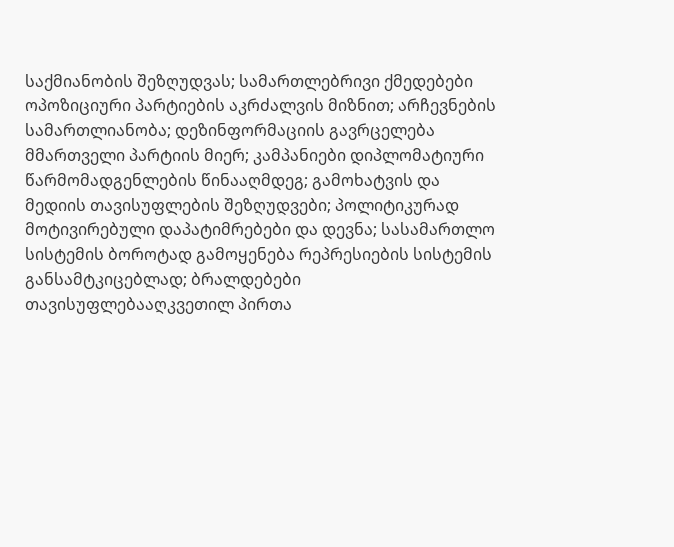საქმიანობის შეზღუდვას; სამართლებრივი ქმედებები ოპოზიციური პარტიების აკრძალვის მიზნით; არჩევნების სამართლიანობა; დეზინფორმაციის გავრცელება მმართველი პარტიის მიერ; კამპანიები დიპლომატიური წარმომადგენლების წინააღმდეგ; გამოხატვის და მედიის თავისუფლების შეზღუდვები; პოლიტიკურად მოტივირებული დაპატიმრებები და დევნა; სასამართლო სისტემის ბოროტად გამოყენება რეპრესიების სისტემის განსამტკიცებლად; ბრალდებები თავისუფლებააღკვეთილ პირთა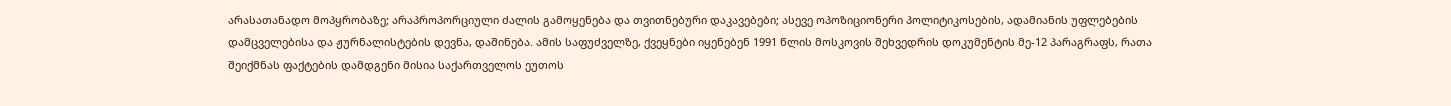არასათანადო მოპყრობაზე; არაპროპორციული ძალის გამოყენება და თვითნებური დაკავებები; ასევე ოპოზიციონერი პოლიტიკოსების, ადამიანის უფლებების დამცველებისა და ჟურნალისტების დევნა, დაშინება. ამის საფუძველზე, ქვეყნები იყენებენ 1991 წლის მოსკოვის შეხვედრის დოკუმენტის მე-12 პარაგრაფს, რათა შეიქმნას ფაქტების დამდგენი მისია საქართველოს ეუთოს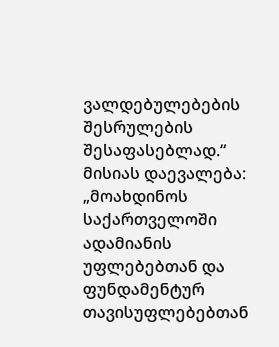ვალდებულებების შესრულების შესაფასებლად.“ მისიას დაევალება: „მოახდინოს საქართველოში ადამიანის უფლებებთან და ფუნდამენტურ თავისუფლებებთან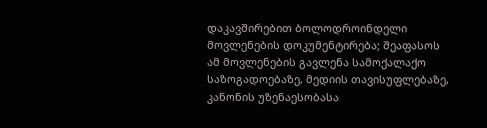დაკავშირებით ბოლოდროინდელი მოვლენების დოკუმენტირება; შეაფასოს ამ მოვლენების გავლენა სამოქალაქო საზოგადოებაზე, მედიის თავისუფლებაზე, კანონის უზენაესობასა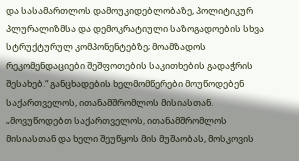და სასამართლოს დამოუკიდებლობაზე, პოლიტიკურ პლურალიზმსა და დემოკრატიული საზოგადოების სხვა სტრუქტურულ კომპონენტებზე; მოამზადოს რეკომენდაციები შეშფოთების საკითხების გადაჭრის შესახებ.“ განცხადების ხელმომწერები მოუწოდებენ საქართველოს, ითანამშრომლოს მისიასთან. „მოვუწოდებთ საქართველოს, ითანამშრომლოს მისიასთან და ხელი შეუწყოს მის მუშაობას, მოსკოვის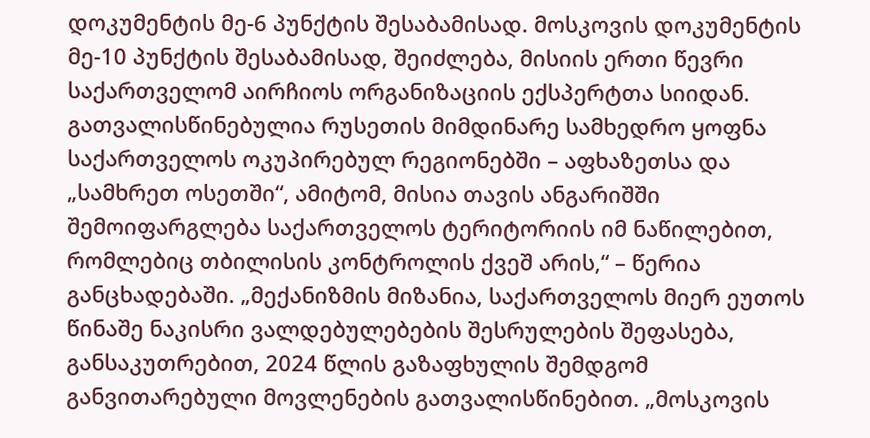დოკუმენტის მე-6 პუნქტის შესაბამისად. მოსკოვის დოკუმენტის მე-10 პუნქტის შესაბამისად, შეიძლება, მისიის ერთი წევრი საქართველომ აირჩიოს ორგანიზაციის ექსპერტთა სიიდან. გათვალისწინებულია რუსეთის მიმდინარე სამხედრო ყოფნა საქართველოს ოკუპირებულ რეგიონებში – აფხაზეთსა და „სამხრეთ ოსეთში“, ამიტომ, მისია თავის ანგარიშში შემოიფარგლება საქართველოს ტერიტორიის იმ ნაწილებით, რომლებიც თბილისის კონტროლის ქვეშ არის,“ – წერია განცხადებაში. „მექანიზმის მიზანია, საქართველოს მიერ ეუთოს წინაშე ნაკისრი ვალდებულებების შესრულების შეფასება, განსაკუთრებით, 2024 წლის გაზაფხულის შემდგომ განვითარებული მოვლენების გათვალისწინებით. „მოსკოვის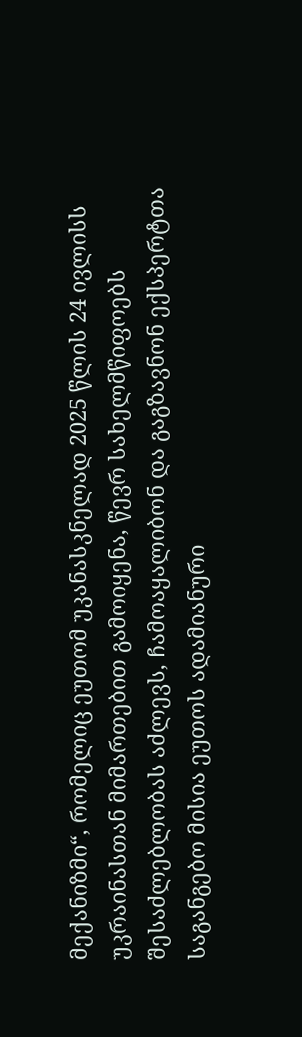მექანიზმი“, რომელიც ეუთომ უკანასკნელად 2025 წლის 24 ივლისს უკრაინასთან მიმართებით გამოიყენა, წევრ სახელმწიფოებს შესაძლებლობას აძლევს, ჩამოაყალიბონ და გაგზავნონ ექსპერტთა საგანგებო მისია ეუთოს ადამიანური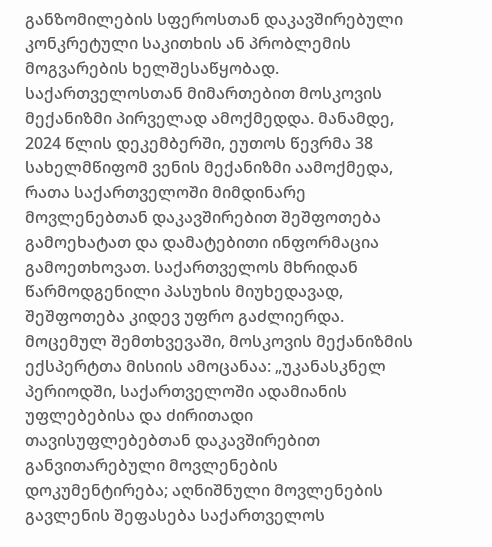განზომილების სფეროსთან დაკავშირებული კონკრეტული საკითხის ან პრობლემის მოგვარების ხელშესაწყობად.  საქართველოსთან მიმართებით მოსკოვის მექანიზმი პირველად ამოქმედდა. მანამდე, 2024 წლის დეკემბერში, ეუთოს წევრმა 38 სახელმწიფომ ვენის მექანიზმი აამოქმედა, რათა საქართველოში მიმდინარე მოვლენებთან დაკავშირებით შეშფოთება გამოეხატათ და დამატებითი ინფორმაცია გამოეთხოვათ. საქართველოს მხრიდან წარმოდგენილი პასუხის მიუხედავად, შეშფოთება კიდევ უფრო გაძლიერდა. მოცემულ შემთხვევაში, მოსკოვის მექანიზმის ექსპერტთა მისიის ამოცანაა: „უკანასკნელ პერიოდში, საქართველოში ადამიანის უფლებებისა და ძირითადი თავისუფლებებთან დაკავშირებით განვითარებული მოვლენების დოკუმენტირება; აღნიშნული მოვლენების გავლენის შეფასება საქართველოს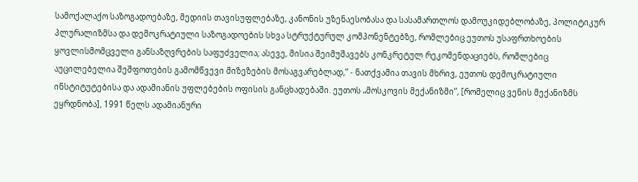სამოქალაქო საზოგადოებაზე, მედიის თავისუფლებაზე, კანონის უზენაესობასა და სასამართლოს დამოუკიდებლობაზე, პოლიტიკურ პლურალიზმსა და დემოკრატიული საზოგადოების სხვა სტრუქტურულ კომპონენტებზე, რომლებიც ეუთოს უსაფრთხოების ყოვლისმომცველი განსაზღვრების საფუძველია; ასევე, მისია შეიმუშავებს კონკრეტულ რეკომენდაციებს, რომლებიც აუცილებელია შეშფოთების გამომწვევი მიზეზების მოსაგვარებლად,“ - ნათქვამია თავის მხრივ, ეუთოს დემოკრატიული ინსტიტუტებისა და ადამიანის უფლებების ოფისის განცხადებაში. ეუთოს „მოსკოვის მექანიზმი“, [რომელიც ვენის მექანიზმს ეყრდნობა], 1991 წელს ადამიანური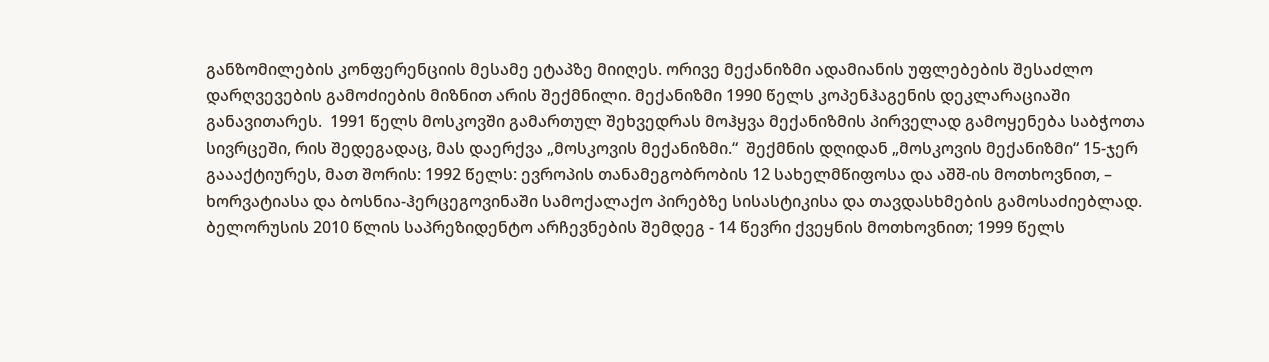განზომილების კონფერენციის მესამე ეტაპზე მიიღეს. ორივე მექანიზმი ადამიანის უფლებების შესაძლო დარღვევების გამოძიების მიზნით არის შექმნილი. მექანიზმი 1990 წელს კოპენჰაგენის დეკლარაციაში განავითარეს.  1991 წელს მოსკოვში გამართულ შეხვედრას მოჰყვა მექანიზმის პირველად გამოყენება საბჭოთა სივრცეში, რის შედეგადაც, მას დაერქვა „მოსკოვის მექანიზმი.“  შექმნის დღიდან „მოსკოვის მექანიზმი“ 15-ჯერ გაააქტიურეს, მათ შორის: 1992 წელს: ევროპის თანამეგობრობის 12 სახელმწიფოსა და აშშ-ის მოთხოვნით, – ხორვატიასა და ბოსნია-ჰერცეგოვინაში სამოქალაქო პირებზე სისასტიკისა და თავდასხმების გამოსაძიებლად. ბელორუსის 2010 წლის საპრეზიდენტო არჩევნების შემდეგ - 14 წევრი ქვეყნის მოთხოვნით; 1999 წელს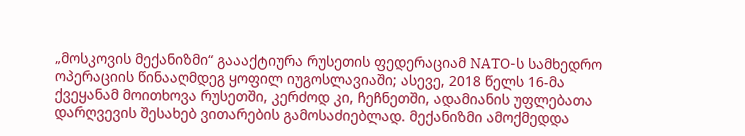„მოსკოვის მექანიზმი“ გაააქტიურა რუსეთის ფედერაციამ NATO-ს სამხედრო ოპერაციის წინააღმდეგ ყოფილ იუგოსლავიაში; ასევე, 2018 წელს 16-მა ქვეყანამ მოითხოვა რუსეთში, კერძოდ კი, ჩეჩნეთში, ადამიანის უფლებათა დარღვევის შესახებ ვითარების გამოსაძიებლად. მექანიზმი ამოქმედდა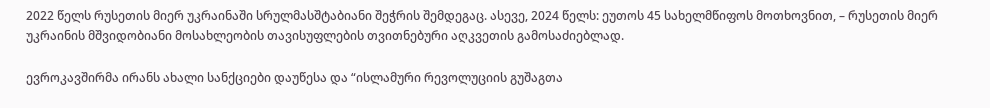2022 წელს რუსეთის მიერ უკრაინაში სრულმასშტაბიანი შეჭრის შემდეგაც. ასევე, 2024 წელს: ეუთოს 45 სახელმწიფოს მოთხოვნით, – რუსეთის მიერ უკრაინის მშვიდობიანი მოსახლეობის თავისუფლების თვითნებური აღკვეთის გამოსაძიებლად.

ევროკავშირმა ირანს ახალი სანქციები დაუწესა და “ისლამური რევოლუციის გუშაგთა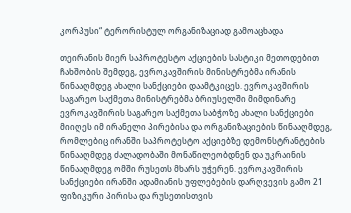კორპუსი“ ტერორისტულ ორგანიზაციად გამოაცხადა

თეირანის მიერ საპროტესტო აქციების სასტიკი მეთოდებით ჩახშობის შემდეგ, ევროკავშირის მინისტრებმა ირანის წინააღმდეგ ახალი სანქციები დაამტკიცეს. ევროკავშირის საგარეო საქმეთა მინისტრებმა ბრიუსელში მიმდინარე ევროკავშირის საგარეო საქმეთა საბჭოზე ახალი სანქციები მიიღეს იმ ირანელი პირებისა და ორგანიზაციების წინააღმდეგ, რომლებიც ირანში საპროტესტო აქციებზე დემონსტრანტების წინააღმდეგ ძალადობაში მონაწილეობდნენ და უკრაინის წინააღმდეგ ომში რუსეთს მხარს უჭერენ. ევროკავშირის სანქციები ირანში ადამიანის უფლებების დარღვევის გამო 21 ფიზიკური პირისა და რუსეთისთვის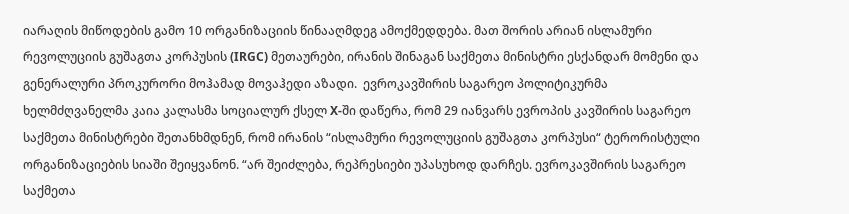იარაღის მიწოდების გამო 10 ორგანიზაციის წინააღმდეგ ამოქმედდება. მათ შორის არიან ისლამური რევოლუციის გუშაგთა კორპუსის (IRGC) მეთაურები, ირანის შინაგან საქმეთა მინისტრი ესქანდარ მომენი და გენერალური პროკურორი მოჰამად მოვაჰედი აზადი.  ევროკავშირის საგარეო პოლიტიკურმა ხელმძღვანელმა კაია კალასმა სოციალურ ქსელ X-ში დაწერა, რომ 29 იანვარს ევროპის კავშირის საგარეო საქმეთა მინისტრები შეთანხმდნენ, რომ ირანის “ისლამური რევოლუციის გუშაგთა კორპუსი“ ტერორისტული ორგანიზაციების სიაში შეიყვანონ. “არ შეიძლება, რეპრესიები უპასუხოდ დარჩეს. ევროკავშირის საგარეო საქმეთა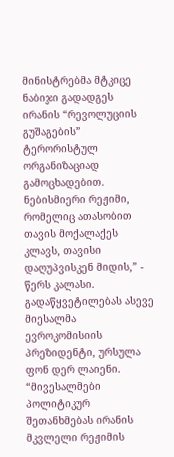მინისტრებმა მტკიცე ნაბიჯი გადადგეს ირანის “რევოლუციის გუშაგების” ტერორისტულ ორგანიზაციად გამოცხადებით. ნებისმიერი რეჟიმი, რომელიც ათასობით თავის მოქალაქეს კლავს, თავისი დაღუპვისკენ მიდის,” - წერს კალასი.  გადაწყვეტილებას ასევე მიესალმა ევროკომისიის პრეზიდენტი, ურსულა ფონ დერ ლაიენი. “მივესალმები პოლიტიკურ შეთანხმებას ირანის მკვლელი რეჟიმის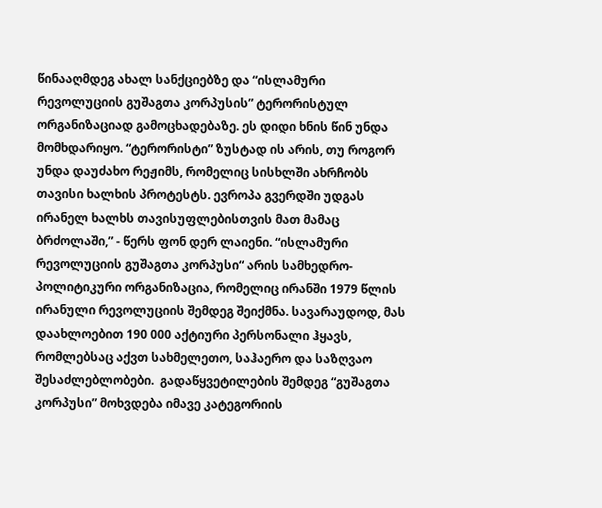წინააღმდეგ ახალ სანქციებზე და “ისლამური რევოლუციის გუშაგთა კორპუსის” ტერორისტულ ორგანიზაციად გამოცხადებაზე. ეს დიდი ხნის წინ უნდა მომხდარიყო. “ტერორისტი” ზუსტად ის არის, თუ როგორ უნდა დაუძახო რეჟიმს, რომელიც სისხლში ახრჩობს თავისი ხალხის პროტესტს. ევროპა გვერდში უდგას ირანელ ხალხს თავისუფლებისთვის მათ მამაც ბრძოლაში,” - წერს ფონ დერ ლაიენი. “ისლამური რევოლუციის გუშაგთა კორპუსი“ არის სამხედრო-პოლიტიკური ორგანიზაცია, რომელიც ირანში 1979 წლის ირანული რევოლუციის შემდეგ შეიქმნა. სავარაუდოდ, მას დაახლოებით 190 000 აქტიური პერსონალი ჰყავს, რომლებსაც აქვთ სახმელეთო, საჰაერო და საზღვაო შესაძლებლობები.  გადაწყვეტილების შემდეგ “გუშაგთა კორპუსი” მოხვდება იმავე კატეგორიის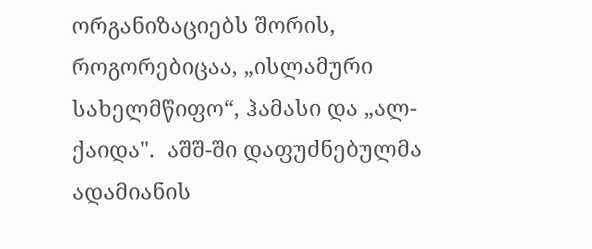ორგანიზაციებს შორის, როგორებიცაა, „ისლამური სახელმწიფო“, ჰამასი და „ალ-ქაიდა".  აშშ-ში დაფუძნებულმა ადამიანის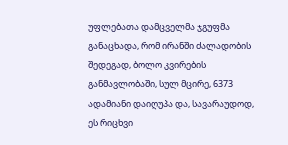უფლებათა დამცველმა ჯგუფმა განაცხადა, რომ ირანში ძალადობის შედეგად, ბოლო კვირების განმავლობაში, სულ მცირე, 6373 ადამიანი დაიღუპა და, სავარაუდოდ, ეს რიცხვი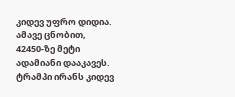კიდევ უფრო დიდია. ამავე ცნობით, 42450-ზე მეტი ადამიანი დააკავეს. ტრამპი ირანს კიდევ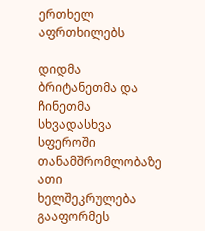ერთხელ აფრთხილებს

დიდმა ბრიტანეთმა და ჩინეთმა სხვადასხვა სფეროში თანამშრომლობაზე ათი ხელშეკრულება გააფორმეს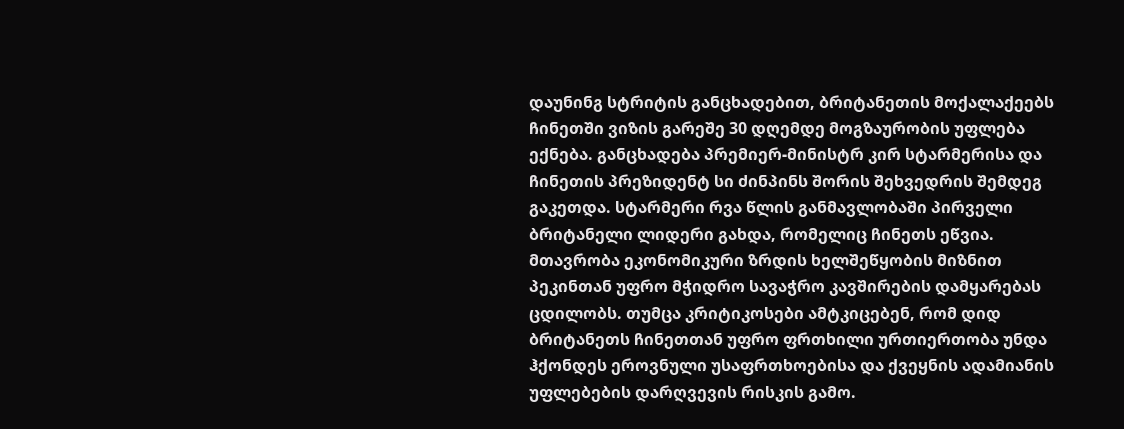დაუნინგ სტრიტის განცხადებით, ბრიტანეთის მოქალაქეებს ჩინეთში ვიზის გარეშე 30 დღემდე მოგზაურობის უფლება ექნება. განცხადება პრემიერ-მინისტრ კირ სტარმერისა და ჩინეთის პრეზიდენტ სი ძინპინს შორის შეხვედრის შემდეგ გაკეთდა. სტარმერი რვა წლის განმავლობაში პირველი ბრიტანელი ლიდერი გახდა, რომელიც ჩინეთს ეწვია. მთავრობა ეკონომიკური ზრდის ხელშეწყობის მიზნით პეკინთან უფრო მჭიდრო სავაჭრო კავშირების დამყარებას ცდილობს. თუმცა კრიტიკოსები ამტკიცებენ, რომ დიდ ბრიტანეთს ჩინეთთან უფრო ფრთხილი ურთიერთობა უნდა ჰქონდეს ეროვნული უსაფრთხოებისა და ქვეყნის ადამიანის უფლებების დარღვევის რისკის გამო.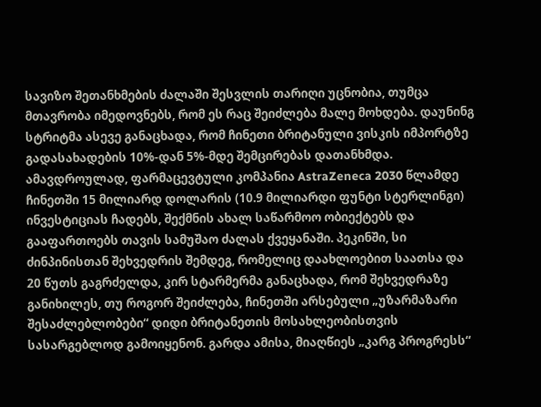სავიზო შეთანხმების ძალაში შესვლის თარიღი უცნობია, თუმცა მთავრობა იმედოვნებს, რომ ეს რაც შეიძლება მალე მოხდება. დაუნინგ სტრიტმა ასევე განაცხადა, რომ ჩინეთი ბრიტანული ვისკის იმპორტზე გადასახადების 10%-დან 5%-მდე შემცირებას დათანხმდა. ამავდროულად, ფარმაცევტული კომპანია AstraZeneca 2030 წლამდე ჩინეთში 15 მილიარდ დოლარის (10.9 მილიარდი ფუნტი სტერლინგი) ინვესტიციას ჩადებს, შექმნის ახალ საწარმოო ობიექტებს და გააფართოებს თავის სამუშაო ძალას ქვეყანაში. პეკინში, სი ძინპინისთან შეხვედრის შემდეგ, რომელიც დაახლოებით საათსა და 20 წუთს გაგრძელდა, კირ სტარმერმა განაცხადა, რომ შეხვედრაზე განიხილეს, თუ როგორ შეიძლება, ჩინეთში არსებული „უზარმაზარი შესაძლებლობები“ დიდი ბრიტანეთის მოსახლეობისთვის სასარგებლოდ გამოიყენონ. გარდა ამისა, მიაღწიეს „კარგ პროგრესს“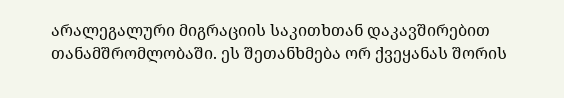არალეგალური მიგრაციის საკითხთან დაკავშირებით თანამშრომლობაში. ეს შეთანხმება ორ ქვეყანას შორის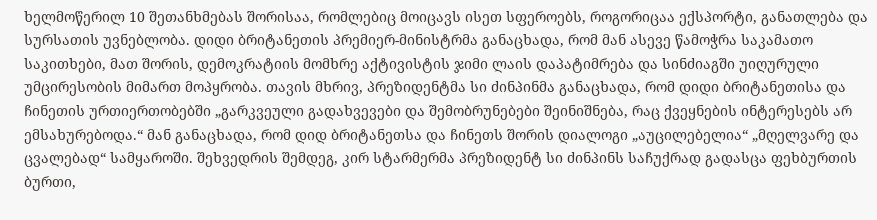ხელმოწერილ 10 შეთანხმებას შორისაა, რომლებიც მოიცავს ისეთ სფეროებს, როგორიცაა ექსპორტი, განათლება და სურსათის უვნებლობა. დიდი ბრიტანეთის პრემიერ-მინისტრმა განაცხადა, რომ მან ასევე წამოჭრა საკამათო საკითხები, მათ შორის, დემოკრატიის მომხრე აქტივისტის ჯიმი ლაის დაპატიმრება და სინძიაგში უიღურული უმცირესობის მიმართ მოპყრობა. თავის მხრივ, პრეზიდენტმა სი ძინპინმა განაცხადა, რომ დიდი ბრიტანეთისა და ჩინეთის ურთიერთობებში „გარკვეული გადახვევები და შემობრუნებები შეინიშნება, რაც ქვეყნების ინტერესებს არ ემსახურებოდა.“ მან განაცხადა, რომ დიდ ბრიტანეთსა და ჩინეთს შორის დიალოგი „აუცილებელია“ „მღელვარე და ცვალებად“ სამყაროში. შეხვედრის შემდეგ, კირ სტარმერმა პრეზიდენტ სი ძინპინს საჩუქრად გადასცა ფეხბურთის ბურთი,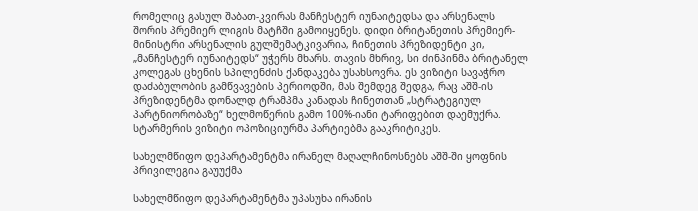რომელიც გასულ შაბათ-კვირას მანჩესტერ იუნაიტედსა და არსენალს შორის პრემიერ ლიგის მატჩში გამოიყენეს. დიდი ბრიტანეთის პრემიერ-მინისტრი არსენალის გულშემატკივარია, ჩინეთის პრეზიდენტი კი, „მანჩესტერ იუნაიტედს“ უჭერს მხარს. თავის მხრივ, სი ძინპინმა ბრიტანელ კოლეგას ცხენის სპილენძის ქანდაკება უსახსოვრა. ეს ვიზიტი სავაჭრო დაძაბულობის გამწვავების პერიოდში, მას შემდეგ შედგა, რაც აშშ-ის პრეზიდენტმა დონალდ ტრამპმა კანადას ჩინეთთან „სტრატეგიულ პარტნიორობაზე“ ხელმოწერის გამო 100%-იანი ტარიფებით დაემუქრა. სტარმერის ვიზიტი ოპოზიციურმა პარტიებმა გააკრიტიკეს.

სახელმწიფო დეპარტამენტმა ირანელ მაღალჩინოსნებს აშშ-ში ყოფნის პრივილეგია გაუუქმა

სახელმწიფო დეპარტამენტმა უპასუხა ირანის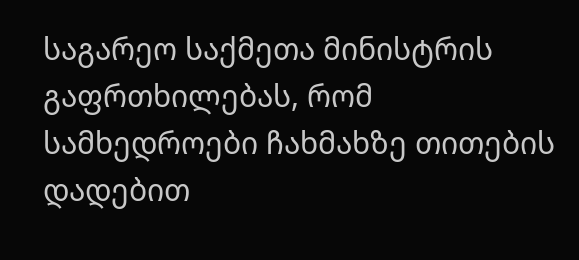საგარეო საქმეთა მინისტრის გაფრთხილებას, რომ სამხედროები ჩახმახზე თითების დადებით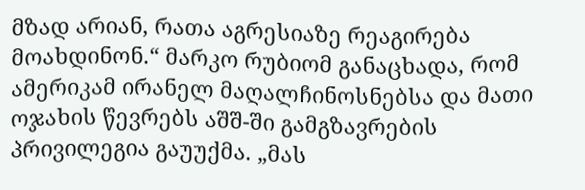მზად არიან, რათა აგრესიაზე რეაგირება მოახდინონ.“ მარკო რუბიომ განაცხადა, რომ ამერიკამ ირანელ მაღალჩინოსნებსა და მათი ოჯახის წევრებს აშშ-ში გამგზავრების პრივილეგია გაუუქმა. „მას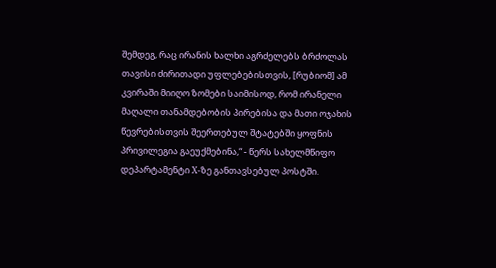შემდეგ, რაც ირანის ხალხი აგრძელებს ბრძოლას თავისი ძირითადი უფლებებისთვის, [რუბიომ] ამ კვირაში მიიღო ზომები საიმისოდ, რომ ირანელი მაღალი თანამდებობის პირებისა და მათი ოჯახის წევრებისთვის შეერთებულ შტატებში ყოფნის პრივილეგია გაეუქმებინა,“ - წერს სახელმწიფო დეპარტამენტი X-ზე განთავსებულ პოსტში.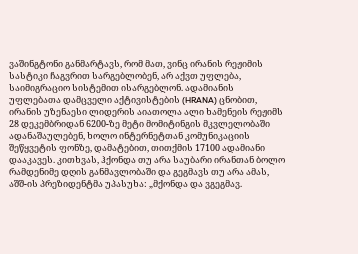ვაშინგტონი განმარტავს, რომ მათ, ვინც ირანის რეჟიმის სასტიკი ჩაგვრით სარგებლობენ, არ აქვთ უფლება, საიმიგრაციო სისტემით ისარგებლონ. ადამიანის უფლებათა დამცველი აქტივისტების (HRANA) ცნობით, ირანის უზენაესი ლიდერის აიათოლა ალი ხამენეის რეჟიმს 28 დეკემბრიდან 6200-ზე მეტი მომიტინგის მკვლელობაში ადანაშაულებენ, ხოლო ინტერნეტთან კომუნიკაციის შეწყვეტის ფონზე, დამატებით, თითქმის 17100 ადამიანი დააკავეს. კითხვას, ჰქონდა თუ არა საუბარი ირანთან ბოლო რამდენიმე დღის განმავლობაში და გეგმავს თუ არა ამას, აშშ-ის პრეზიდენტმა უპასუხა: „მქონდა და ვგეგმავ.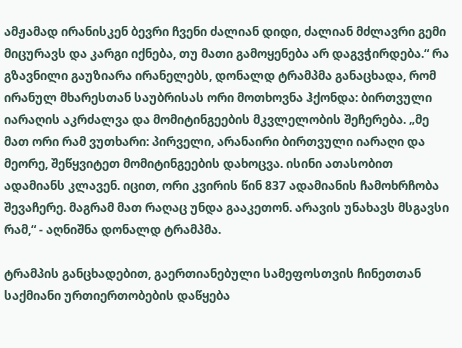ამჟამად ირანისკენ ბევრი ჩვენი ძალიან დიდი, ძალიან მძლავრი გემი მიცურავს და კარგი იქნება, თუ მათი გამოყენება არ დაგვჭირდება.“ რა გზავნილი გაუზიარა ირანელებს, დონალდ ტრამპმა განაცხადა, რომ ირანულ მხარესთან საუბრისას ორი მოთხოვნა ჰქონდა: ბირთვული იარაღის აკრძალვა და მომიტინგეების მკვლელობის შეჩერება. „მე მათ ორი რამ ვუთხარი: პირველი, არანაირი ბირთვული იარაღი და მეორე, შეწყვიტეთ მომიტინგეების დახოცვა. ისინი ათასობით ადამიანს კლავენ. იცით, ორი კვირის წინ 837 ადამიანის ჩამოხრჩობა შევაჩერე. მაგრამ მათ რაღაც უნდა გააკეთონ. არავის უნახავს მსგავსი რამ,“ - აღნიშნა დონალდ ტრამპმა.

ტრამპის განცხადებით, გაერთიანებული სამეფოსთვის ჩინეთთან საქმიანი ურთიერთობების დაწყება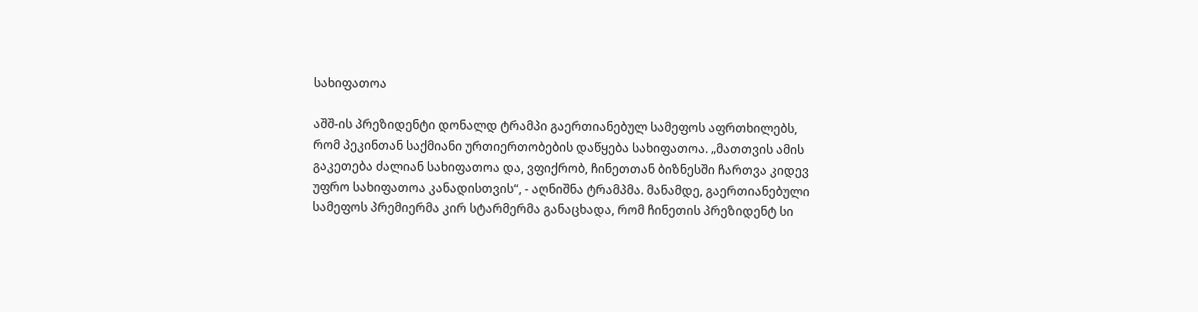სახიფათოა

აშშ-ის პრეზიდენტი დონალდ ტრამპი გაერთიანებულ სამეფოს აფრთხილებს, რომ პეკინთან საქმიანი ურთიერთობების დაწყება სახიფათოა. „მათთვის ამის გაკეთება ძალიან სახიფათოა და, ვფიქრობ, ჩინეთთან ბიზნესში ჩართვა კიდევ უფრო სახიფათოა კანადისთვის“, - აღნიშნა ტრამპმა. მანამდე, გაერთიანებული სამეფოს პრემიერმა კირ სტარმერმა განაცხადა, რომ ჩინეთის პრეზიდენტ სი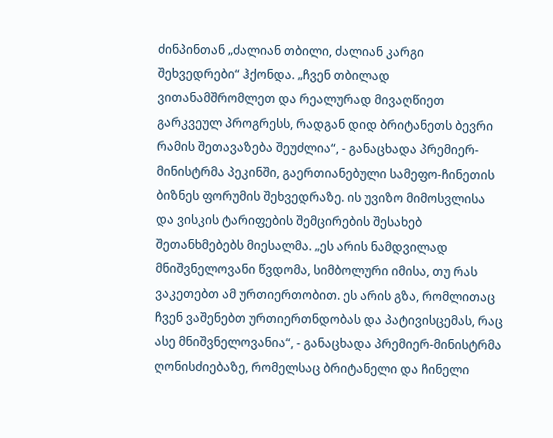ძინპინთან „ძალიან თბილი, ძალიან კარგი შეხვედრები“ ჰქონდა. „ჩვენ თბილად ვითანამშრომლეთ და რეალურად მივაღწიეთ გარკვეულ პროგრესს, რადგან დიდ ბრიტანეთს ბევრი რამის შეთავაზება შეუძლია“, - განაცხადა პრემიერ-მინისტრმა პეკინში, გაერთიანებული სამეფო-ჩინეთის ბიზნეს ფორუმის შეხვედრაზე. ის უვიზო მიმოსვლისა და ვისკის ტარიფების შემცირების შესახებ შეთანხმებებს მიესალმა. „ეს არის ნამდვილად მნიშვნელოვანი წვდომა, სიმბოლური იმისა, თუ რას ვაკეთებთ ამ ურთიერთობით. ეს არის გზა, რომლითაც ჩვენ ვაშენებთ ურთიერთნდობას და პატივისცემას, რაც ასე მნიშვნელოვანია“, - განაცხადა პრემიერ-მინისტრმა ღონისძიებაზე, რომელსაც ბრიტანელი და ჩინელი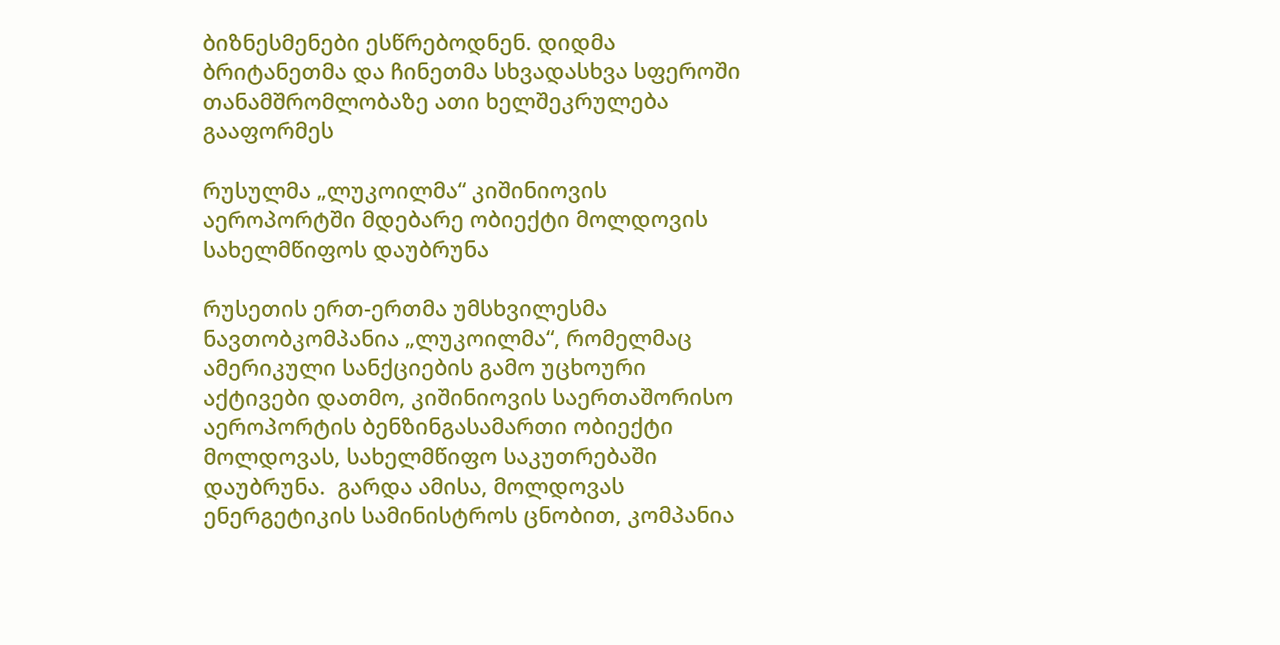ბიზნესმენები ესწრებოდნენ. დიდმა ბრიტანეთმა და ჩინეთმა სხვადასხვა სფეროში თანამშრომლობაზე ათი ხელშეკრულება გააფორმეს

რუსულმა „ლუკოილმა“ კიშინიოვის აეროპორტში მდებარე ობიექტი მოლდოვის სახელმწიფოს დაუბრუნა

რუსეთის ერთ-ერთმა უმსხვილესმა ნავთობკომპანია „ლუკოილმა“, რომელმაც ამერიკული სანქციების გამო უცხოური აქტივები დათმო, კიშინიოვის საერთაშორისო აეროპორტის ბენზინგასამართი ობიექტი მოლდოვას, სახელმწიფო საკუთრებაში დაუბრუნა.  გარდა ამისა, მოლდოვას ენერგეტიკის სამინისტროს ცნობით, კომპანია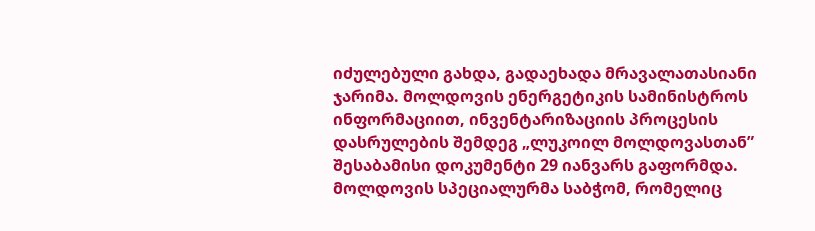იძულებული გახდა, გადაეხადა მრავალათასიანი ჯარიმა. მოლდოვის ენერგეტიკის სამინისტროს ინფორმაციით, ინვენტარიზაციის პროცესის დასრულების შემდეგ „ლუკოილ მოლდოვასთან” შესაბამისი დოკუმენტი 29 იანვარს გაფორმდა. მოლდოვის სპეციალურმა საბჭომ, რომელიც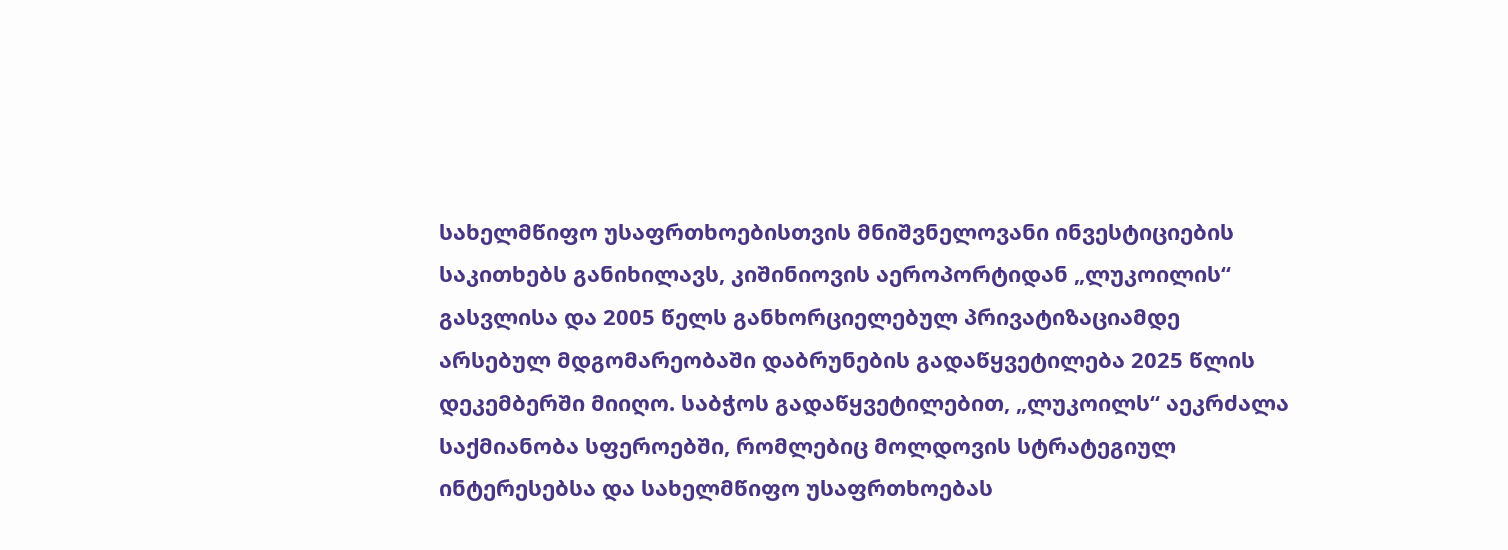სახელმწიფო უსაფრთხოებისთვის მნიშვნელოვანი ინვესტიციების საკითხებს განიხილავს, კიშინიოვის აეროპორტიდან „ლუკოილის“ გასვლისა და 2005 წელს განხორციელებულ პრივატიზაციამდე არსებულ მდგომარეობაში დაბრუნების გადაწყვეტილება 2025 წლის დეკემბერში მიიღო. საბჭოს გადაწყვეტილებით, „ლუკოილს“ აეკრძალა საქმიანობა სფეროებში, რომლებიც მოლდოვის სტრატეგიულ ინტერესებსა და სახელმწიფო უსაფრთხოებას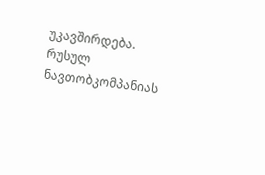უკავშირდება. რუსულ ნავთობკომპანიას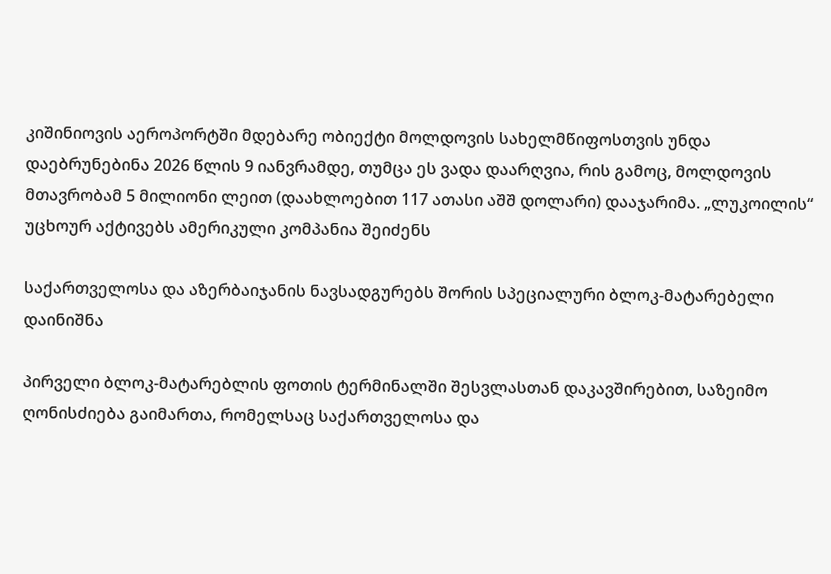კიშინიოვის აეროპორტში მდებარე ობიექტი მოლდოვის სახელმწიფოსთვის უნდა დაებრუნებინა 2026 წლის 9 იანვრამდე, თუმცა ეს ვადა დაარღვია, რის გამოც, მოლდოვის მთავრობამ 5 მილიონი ლეით (დაახლოებით 117 ათასი აშშ დოლარი) დააჯარიმა. „ლუკოილის“ უცხოურ აქტივებს ამერიკული კომპანია შეიძენს

საქართველოსა და აზერბაიჯანის ნავსადგურებს შორის სპეციალური ბლოკ-მატარებელი დაინიშნა

პირველი ბლოკ-მატარებლის ფოთის ტერმინალში შესვლასთან დაკავშირებით, საზეიმო ღონისძიება გაიმართა, რომელსაც საქართველოსა და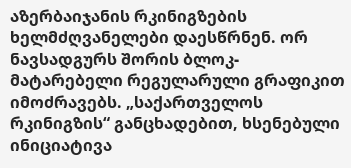აზერბაიჯანის რკინიგზების ხელმძღვანელები დაესწრნენ. ორ ნავსადგურს შორის ბლოკ-მატარებელი რეგულარული გრაფიკით იმოძრავებს. „საქართველოს რკინიგზის“ განცხადებით, ხსენებული ინიციატივა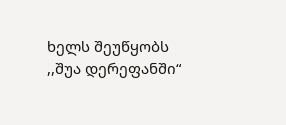ხელს შეუწყობს ,,შუა დერეფანში“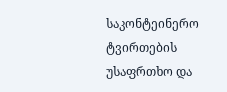საკონტეინერო ტვირთების უსაფრთხო და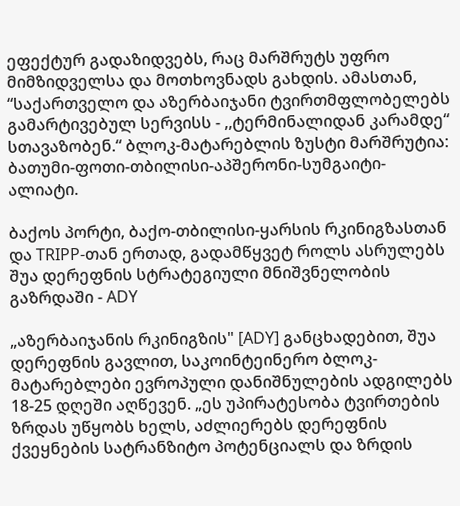ეფექტურ გადაზიდვებს, რაც მარშრუტს უფრო მიმზიდველსა და მოთხოვნადს გახდის. ამასთან, “საქართველო და აზერბაიჯანი ტვირთმფლობელებს გამარტივებულ სერვისს - ,,ტერმინალიდან კარამდე“ სთავაზობენ.“ ბლოკ-მატარებლის ზუსტი მარშრუტია: ბათუმი-ფოთი-თბილისი-აპშერონი-სუმგაიტი-ალიატი.

ბაქოს პორტი, ბაქო-თბილისი-ყარსის რკინიგზასთან და TRIPP-თან ერთად, გადამწყვეტ როლს ასრულებს შუა დერეფნის სტრატეგიული მნიშვნელობის გაზრდაში - ADY

„აზერბაიჯანის რკინიგზის" [ADY] განცხადებით, შუა დერეფნის გავლით, საკოინტეინერო ბლოკ-მატარებლები ევროპული დანიშნულების ადგილებს 18-25 დღეში აღწევენ. „ეს უპირატესობა ტვირთების ზრდას უწყობს ხელს, აძლიერებს დერეფნის ქვეყნების სატრანზიტო პოტენციალს და ზრდის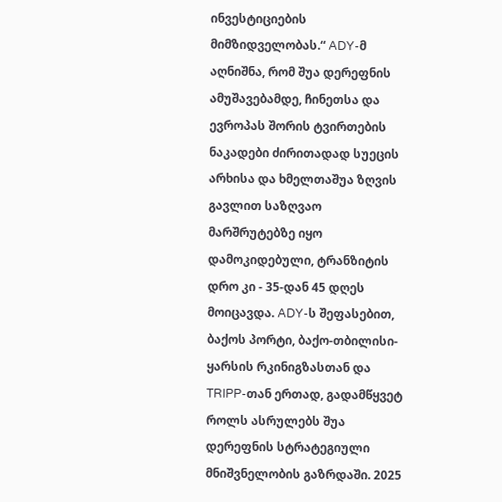ინვესტიციების მიმზიდველობას.“ ADY-მ აღნიშნა, რომ შუა დერეფნის ამუშავებამდე, ჩინეთსა და ევროპას შორის ტვირთების ნაკადები ძირითადად სუეცის არხისა და ხმელთაშუა ზღვის გავლით საზღვაო მარშრუტებზე იყო დამოკიდებული, ტრანზიტის დრო კი - 35-დან 45 დღეს მოიცავდა. ADY-ს შეფასებით, ბაქოს პორტი, ბაქო-თბილისი-ყარსის რკინიგზასთან და TRIPP-თან ერთად, გადამწყვეტ როლს ასრულებს შუა დერეფნის სტრატეგიული მნიშვნელობის გაზრდაში. 2025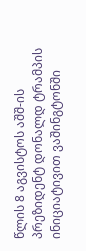წლის 8 აგვისტოს აშშ-ის პრეზიდენტ დონალდ ტრამპის ინიციატივით ვაშინგტონში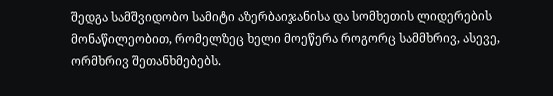შედგა სამშვიდობო სამიტი აზერბაიჯანისა და სომხეთის ლიდერების მონაწილეობით, რომელზეც ხელი მოეწერა როგორც სამმხრივ, ასევე, ორმხრივ შეთანხმებებს.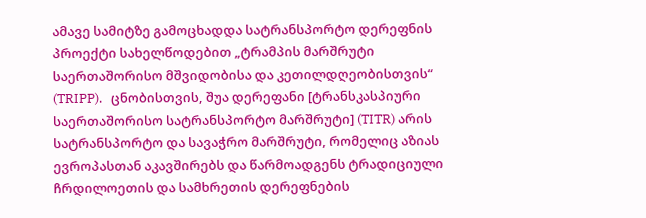ამავე სამიტზე გამოცხადდა სატრანსპორტო დერეფნის პროექტი სახელწოდებით „ტრამპის მარშრუტი საერთაშორისო მშვიდობისა და კეთილდღეობისთვის“ (TRIPP).   ცნობისთვის, შუა დერეფანი [ტრანსკასპიური საერთაშორისო სატრანსპორტო მარშრუტი] (TITR) არის სატრანსპორტო და სავაჭრო მარშრუტი, რომელიც აზიას ევროპასთან აკავშირებს და წარმოადგენს ტრადიციული ჩრდილოეთის და სამხრეთის დერეფნების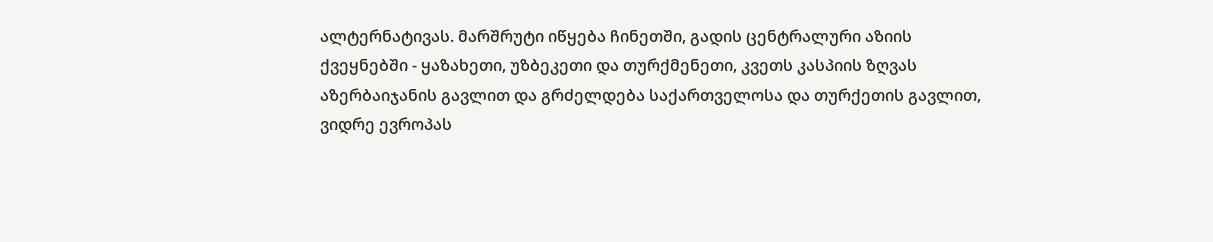ალტერნატივას. მარშრუტი იწყება ჩინეთში, გადის ცენტრალური აზიის ქვეყნებში - ყაზახეთი, უზბეკეთი და თურქმენეთი, კვეთს კასპიის ზღვას აზერბაიჯანის გავლით და გრძელდება საქართველოსა და თურქეთის გავლით, ვიდრე ევროპას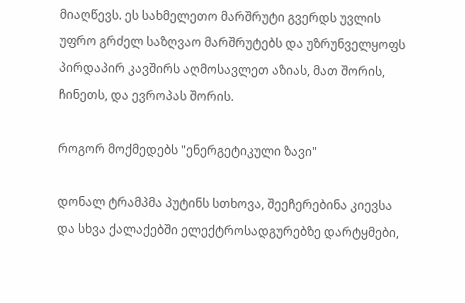მიაღწევს. ეს სახმელეთო მარშრუტი გვერდს უვლის უფრო გრძელ საზღვაო მარშრუტებს და უზრუნველყოფს პირდაპირ კავშირს აღმოსავლეთ აზიას, მათ შორის, ჩინეთს, და ევროპას შორის.

როგორ მოქმედებს "ენერგეტიკული ზავი"

დონალ ტრამპმა პუტინს სთხოვა, შეეჩერებინა კიევსა და სხვა ქალაქებში ელექტროსადგურებზე დარტყმები,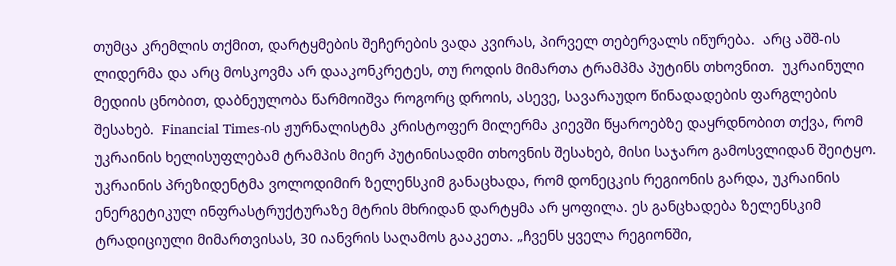თუმცა კრემლის თქმით, დარტყმების შეჩერების ვადა კვირას, პირველ თებერვალს იწურება.  არც აშშ-ის ლიდერმა და არც მოსკოვმა არ დააკონკრეტეს, თუ როდის მიმართა ტრამპმა პუტინს თხოვნით.  უკრაინული მედიის ცნობით, დაბნეულობა წარმოიშვა როგორც დროის, ასევე, სავარაუდო წინადადების ფარგლების შესახებ.  Financial Times-ის ჟურნალისტმა კრისტოფერ მილერმა კიევში წყაროებზე დაყრდნობით თქვა, რომ უკრაინის ხელისუფლებამ ტრამპის მიერ პუტინისადმი თხოვნის შესახებ, მისი საჯარო გამოსვლიდან შეიტყო. უკრაინის პრეზიდენტმა ვოლოდიმირ ზელენსკიმ განაცხადა, რომ დონეცკის რეგიონის გარდა, უკრაინის ენერგეტიკულ ინფრასტრუქტურაზე მტრის მხრიდან დარტყმა არ ყოფილა. ეს განცხადება ზელენსკიმ ტრადიციული მიმართვისას, 30 იანვრის საღამოს გააკეთა. „ჩვენს ყველა რეგიონში,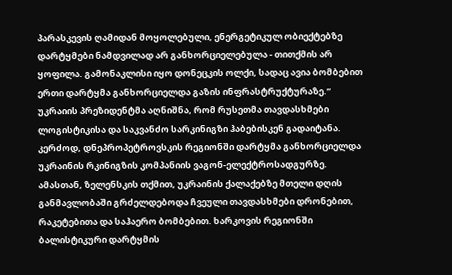პარასკევის ღამიდან მოყოლებული, ენერგეტიკულ ობიექტებზე დარტყმები ნამდვილად არ განხორციელებულა - თითქმის არ ყოფილა. გამონაკლისი იყო დონეცკის ოლქი, სადაც ავია ბომბებით ერთი დარტყმა განხორციელდა გაზის ინფრასტრუქტურაზე.“ უკრაიის პრეზიდენტმა აღნიშნა, რომ რუსეთმა თავდასხმები ლოგისტიკისა და საკვანძო სარკინიგზი ჰაბებისკენ გადაიტანა.  კერძოდ, დნეპროპეტროვსკის რეგიონში დარტყმა განხორციელდა უკრაინის რკინიგზის კომპანიის ვაგონ-ელექტროსადგურზე.  ამასთან, ზელენსკის თქმით, უკრაინის ქალაქებზე მთელი დღის განმავლობაში გრძელდებოდა ჩვეული თავდასხმები დრონებით, რაკეტებითა და საჰაერო ბომბებით. ხარკოვის რეგიონში ბალისტიკური დარტყმის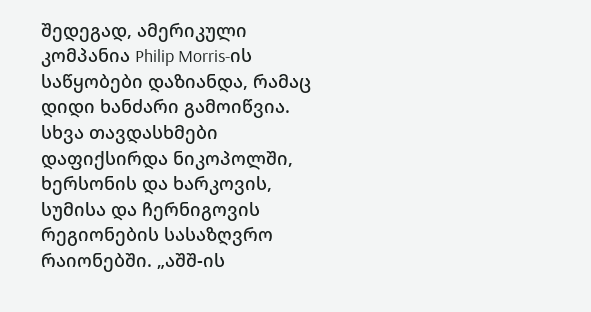შედეგად, ამერიკული კომპანია Philip Morris-ის საწყობები დაზიანდა, რამაც დიდი ხანძარი გამოიწვია. სხვა თავდასხმები დაფიქსირდა ნიკოპოლში, ხერსონის და ხარკოვის, სუმისა და ჩერნიგოვის რეგიონების სასაზღვრო რაიონებში. „აშშ-ის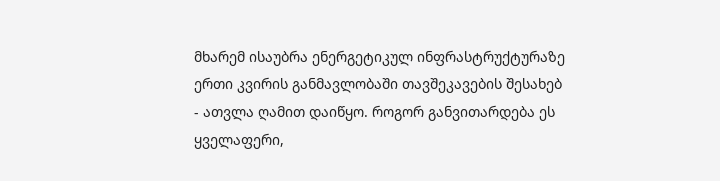მხარემ ისაუბრა ენერგეტიკულ ინფრასტრუქტურაზე ერთი კვირის განმავლობაში თავშეკავების შესახებ - ათვლა ღამით დაიწყო. როგორ განვითარდება ეს ყველაფერი,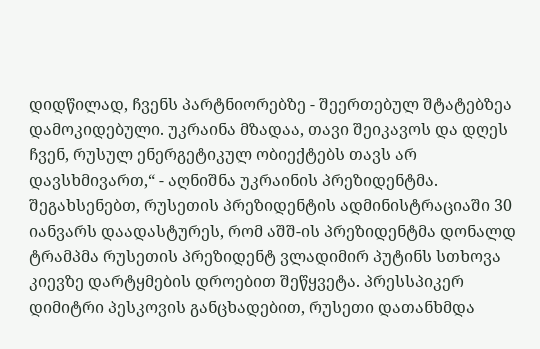დიდწილად, ჩვენს პარტნიორებზე - შეერთებულ შტატებზეა დამოკიდებული. უკრაინა მზადაა, თავი შეიკავოს და დღეს ჩვენ, რუსულ ენერგეტიკულ ობიექტებს თავს არ დავსხმივართ,“ - აღნიშნა უკრაინის პრეზიდენტმა.  შეგახსენებთ, რუსეთის პრეზიდენტის ადმინისტრაციაში 30 იანვარს დაადასტურეს, რომ აშშ-ის პრეზიდენტმა დონალდ ტრამპმა რუსეთის პრეზიდენტ ვლადიმირ პუტინს სთხოვა კიევზე დარტყმების დროებით შეწყვეტა. პრესსპიკერ დიმიტრი პესკოვის განცხადებით, რუსეთი დათანხმდა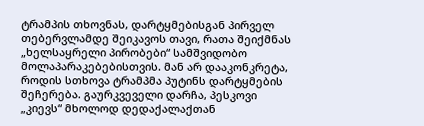ტრამპის თხოვნას, დარტყმებისგან პირველ თებერვლამდე შეიკავოს თავი, რათა შეიქმნას „ხელსაყრელი პირობები“ სამშვიდობო მოლაპარაკებებისთვის. მან არ დააკონკრეტა, როდის სთხოვა ტრამპმა პუტინს დარტყმების შეჩერება. გაურკვეველი დარჩა, პესკოვი „კიევს“ მხოლოდ დედაქალაქთან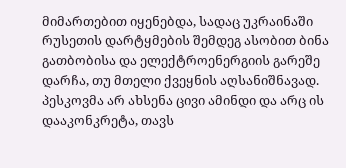მიმართებით იყენებდა, სადაც უკრაინაში რუსეთის დარტყმების შემდეგ ასობით ბინა გათბობისა და ელექტროენერგიის გარეშე დარჩა, თუ მთელი ქვეყნის აღსანიშნავად. პესკოვმა არ ახსენა ცივი ამინდი და არც ის დააკონკრეტა, თავს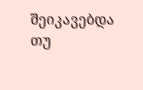შეიკავებდა თუ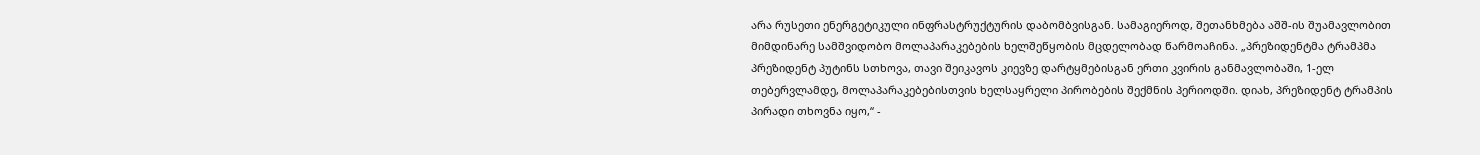არა რუსეთი ენერგეტიკული ინფრასტრუქტურის დაბომბვისგან. სამაგიეროდ, შეთანხმება აშშ-ის შუამავლობით მიმდინარე სამშვიდობო მოლაპარაკებების ხელშეწყობის მცდელობად წარმოაჩინა. „პრეზიდენტმა ტრამპმა პრეზიდენტ პუტინს სთხოვა, თავი შეიკავოს კიევზე დარტყმებისგან ერთი კვირის განმავლობაში, 1-ელ თებერვლამდე, მოლაპარაკებებისთვის ხელსაყრელი პირობების შექმნის პერიოდში. დიახ, პრეზიდენტ ტრამპის პირადი თხოვნა იყო,“ -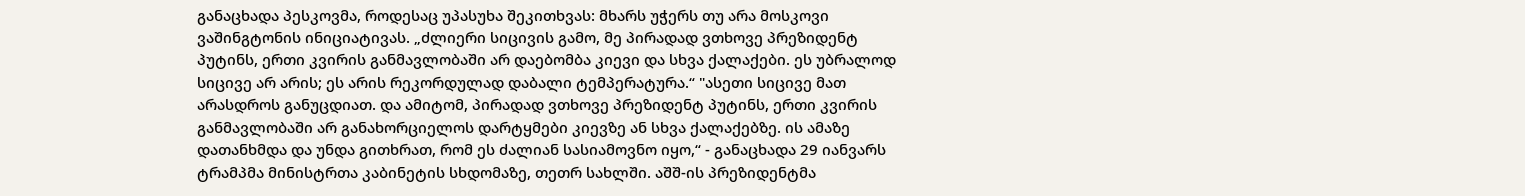განაცხადა პესკოვმა, როდესაც უპასუხა შეკითხვას: მხარს უჭერს თუ არა მოსკოვი ვაშინგტონის ინიციატივას. „ძლიერი სიცივის გამო, მე პირადად ვთხოვე პრეზიდენტ პუტინს, ერთი კვირის განმავლობაში არ დაებომბა კიევი და სხვა ქალაქები. ეს უბრალოდ სიცივე არ არის; ეს არის რეკორდულად დაბალი ტემპერატურა.“ "ასეთი სიცივე მათ არასდროს განუცდიათ. და ამიტომ, პირადად ვთხოვე პრეზიდენტ პუტინს, ერთი კვირის განმავლობაში არ განახორციელოს დარტყმები კიევზე ან სხვა ქალაქებზე. ის ამაზე დათანხმდა და უნდა გითხრათ, რომ ეს ძალიან სასიამოვნო იყო,“ - განაცხადა 29 იანვარს ტრამპმა მინისტრთა კაბინეტის სხდომაზე, თეთრ სახლში. აშშ-ის პრეზიდენტმა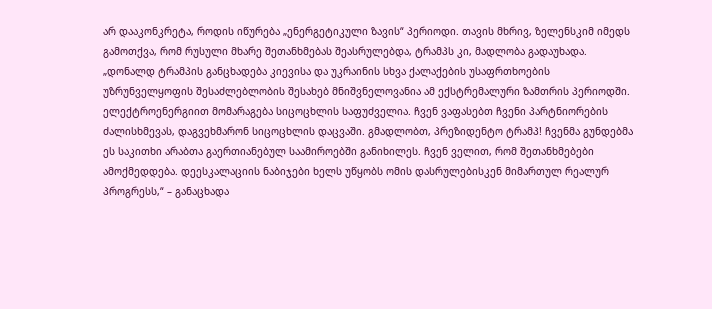არ დააკონკრეტა, როდის იწურება „ენერგეტიკული ზავის“ პერიოდი. თავის მხრივ, ზელენსკიმ იმედს გამოთქვა, რომ რუსული მხარე შეთანხმებას შეასრულებდა, ტრამპს კი, მადლობა გადაუხადა. „დონალდ ტრამპის განცხადება კიევისა და უკრაინის სხვა ქალაქების უსაფრთხოების უზრუნველყოფის შესაძლებლობის შესახებ მნიშვნელოვანია ამ ექსტრემალური ზამთრის პერიოდში. ელექტროენერგიით მომარაგება სიცოცხლის საფუძველია. ჩვენ ვაფასებთ ჩვენი პარტნიორების ძალისხმევას, დაგვეხმარონ სიცოცხლის დაცვაში. გმადლობთ, პრეზიდენტო ტრამპ! ჩვენმა გუნდებმა ეს საკითხი არაბთა გაერთიანებულ საამიროებში განიხილეს. ჩვენ ველით, რომ შეთანხმებები ამოქმედდება. დეესკალაციის ნაბიჯები ხელს უწყობს ომის დასრულებისკენ მიმართულ რეალურ პროგრესს,“ – განაცხადა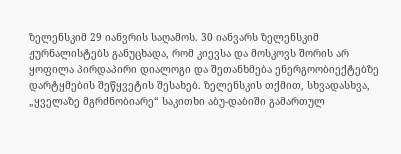ზელენსკიმ 29 იანვრის საღამოს. 30 იანვარს ზელენსკიმ ჟურნალისტებს განუცხადა, რომ კიევსა და მოსკოვს შორის არ ყოფილა პირდაპირი დიალოგი და შეთანხმება ენერგოობიექტებზე დარტყმების შეწყვეტის შესახებ. ზელენსკის თქმით, სხვადასხვა, „ყველაზე მგრძნობიარე“ საკითხი აბუ-დაბიში გამართულ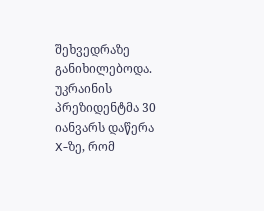შეხვედრაზე განიხილებოდა. უკრაინის პრეზიდენტმა 30 იანვარს დაწერა X-ზე, რომ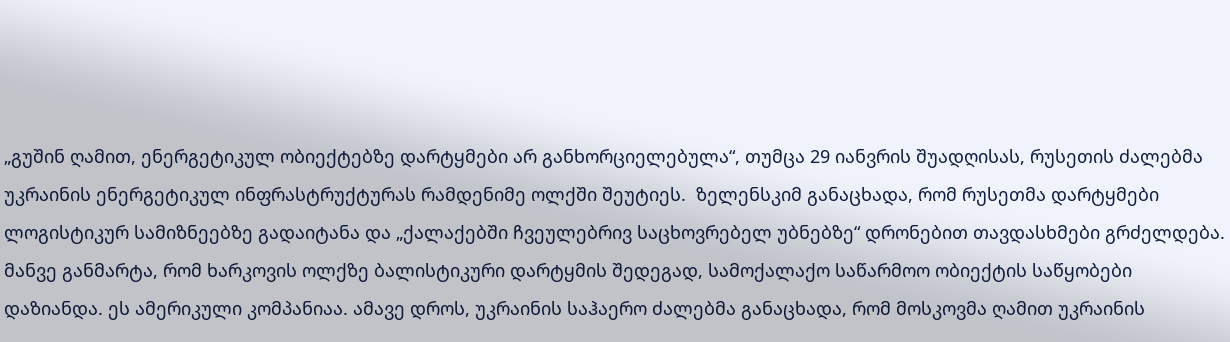„გუშინ ღამით, ენერგეტიკულ ობიექტებზე დარტყმები არ განხორციელებულა“, თუმცა 29 იანვრის შუადღისას, რუსეთის ძალებმა უკრაინის ენერგეტიკულ ინფრასტრუქტურას რამდენიმე ოლქში შეუტიეს.  ზელენსკიმ განაცხადა, რომ რუსეთმა დარტყმები ლოგისტიკურ სამიზნეებზე გადაიტანა და „ქალაქებში ჩვეულებრივ საცხოვრებელ უბნებზე“ დრონებით თავდასხმები გრძელდება. მანვე განმარტა, რომ ხარკოვის ოლქზე ბალისტიკური დარტყმის შედეგად, სამოქალაქო საწარმოო ობიექტის საწყობები დაზიანდა. ეს ამერიკული კომპანიაა. ამავე დროს, უკრაინის საჰაერო ძალებმა განაცხადა, რომ მოსკოვმა ღამით უკრაინის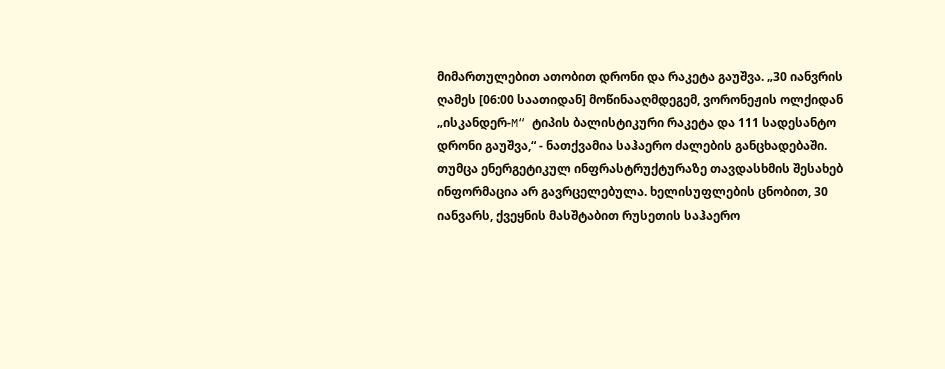მიმართულებით ათობით დრონი და რაკეტა გაუშვა. „30 იანვრის ღამეს [06:00 საათიდან] მოწინააღმდეგემ, ვორონეჟის ოლქიდან „ისკანდერ-M“ ტიპის ბალისტიკური რაკეტა და 111 სადესანტო დრონი გაუშვა,“ - ნათქვამია საჰაერო ძალების განცხადებაში.  თუმცა ენერგეტიკულ ინფრასტრუქტურაზე თავდასხმის შესახებ ინფორმაცია არ გავრცელებულა. ხელისუფლების ცნობით, 30 იანვარს, ქვეყნის მასშტაბით რუსეთის საჰაერო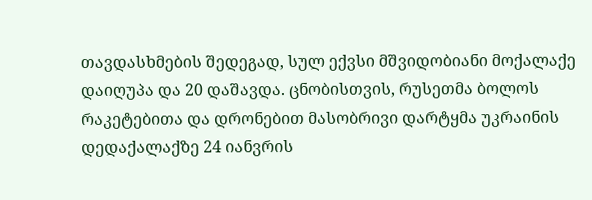თავდასხმების შედეგად, სულ ექვსი მშვიდობიანი მოქალაქე დაიღუპა და 20 დაშავდა. ცნობისთვის, რუსეთმა ბოლოს რაკეტებითა და დრონებით მასობრივი დარტყმა უკრაინის დედაქალაქზე 24 იანვრის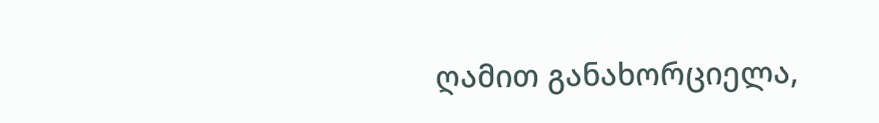ღამით განახორციელა,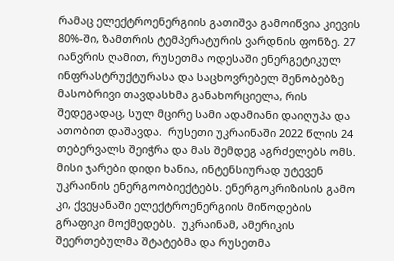რამაც ელექტროენერგიის გათიშვა გამოიწვია კიევის 80%-ში, ზამთრის ტემპერატურის ვარდნის ფონზე. 27 იანვრის ღამით, რუსეთმა ოდესაში ენერგეტიკულ ინფრასტრუქტურასა და საცხოვრებელ შენობებზე მასობრივი თავდასხმა განახორციელა, რის შედეგადაც, სულ მცირე სამი ადამიანი დაიღუპა და ათობით დაშავდა.  რუსეთი უკრაინაში 2022 წლის 24 თებერვალს შეიჭრა და მას შემდეგ აგრძელებს ომს. მისი ჯარები დიდი ხანია, ინტენსიურად უტევენ უკრაინის ენერგოობიექტებს. ენერგოკრიზისის გამო კი, ქვეყანაში ელექტროენერგიის მიწოდების გრაფიკი მოქმედებს.  უკრაინამ, ამერიკის შეერთებულმა შტატებმა და რუსეთმა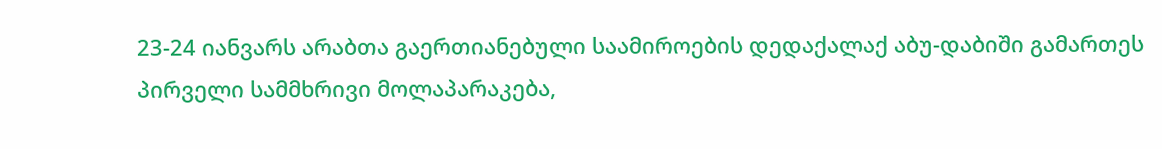23-24 იანვარს არაბთა გაერთიანებული საამიროების დედაქალაქ აბუ-დაბიში გამართეს პირველი სამმხრივი მოლაპარაკება,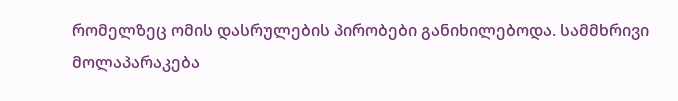რომელზეც ომის დასრულების პირობები განიხილებოდა. სამმხრივი მოლაპარაკება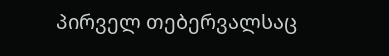პირველ თებერვალსაც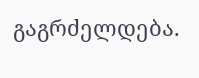გაგრძელდება.